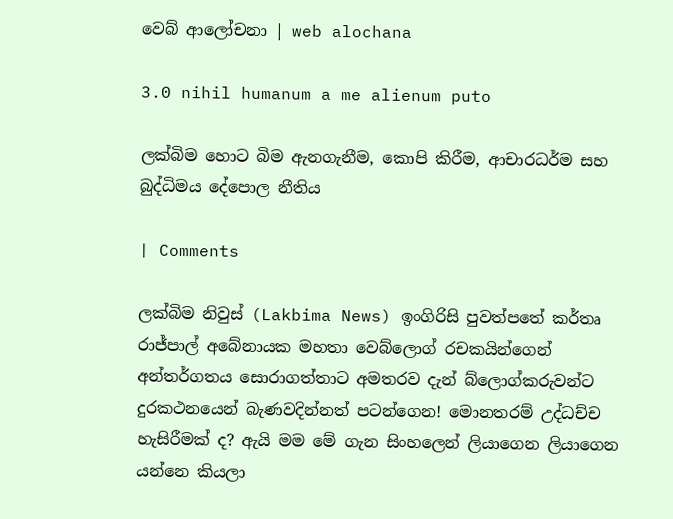වෙබ් ආලෝචනා | web alochana

3.0 nihil humanum a me alienum puto

ලක්බිම හොට බිම ඇනගැනීම, කොපි කිරීම, ආචාරධර්ම සහ බුද්ධිමය දේපොල නීතිය

| Comments

ලක්බිම නිවුස් (Lakbima News) ඉංගිරිසි පුවත්පතේ කර්තෘ රාජ්පාල් අබේනායක මහතා වෙබ්ලොග් රචකයින්ගෙන් අන්තර්ගතය සොරාගත්තාට අමතරව දැන් බ්ලොග්කරුවන්ට දුරකථනයෙන් බැණවදින්නත් පටන්ගෙන! මොනතරම් උද්ධච්ච හැසිරීමක් ද? ඇයි මම මේ ගැන සිංහලෙන් ලියාගෙන ලියාගෙන යන්නෙ කියලා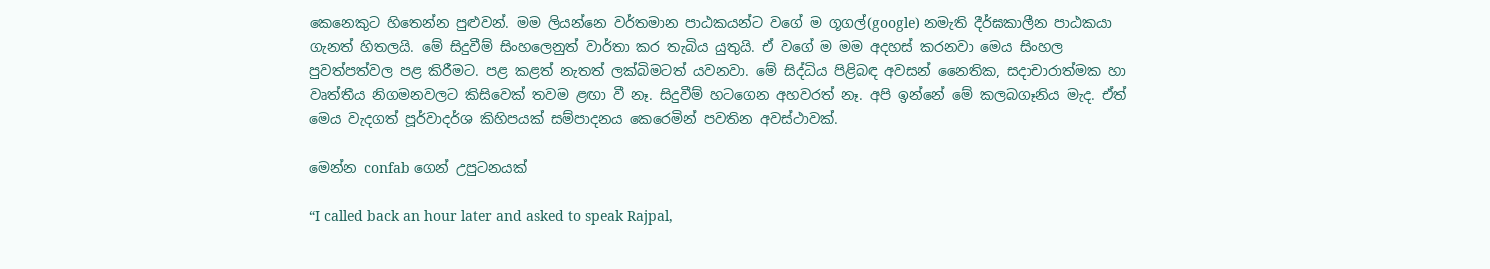කෙනෙකුට හිතෙන්න පුළුවන්. මම ලියන්නෙ වර්තමාන පාඨකයන්ට වගේ ම ගූගල්(google) නමැති දීර්ඝකාලීන පාඨකයා ගැනත් හිතලයි. මේ සිදුවීම් සිංහලෙනුත් වාර්තා කර තැබිය යුතුයි. ඒ වගේ ම මම අදහස් කරනවා මෙය සිංහල පුවත්පත්වල පළ කිරීමට. පළ කළත් නැතත් ලක්බිමටත් යවනවා. මේ සිද්ධිය පිළිබඳ අවසන් නෛතික, සදාචාරාත්මක හා වෘත්තීය නිගමනවලට කිසිවෙක් තවම ළඟා වී නෑ. සිදුවීම් හටගෙන අහවරත් නෑ. අපි ඉන්නේ මේ කලබගෑනිය මැද. ඒත් මෙය වැදගත් පූර්වාදර්ශ කිහිපයක් සම්පාදනය කෙරෙමින් පවතින අවස්ථාවක්.

මෙන්න confab ගෙන් උපුටනයක්

“I called back an hour later and asked to speak Rajpal,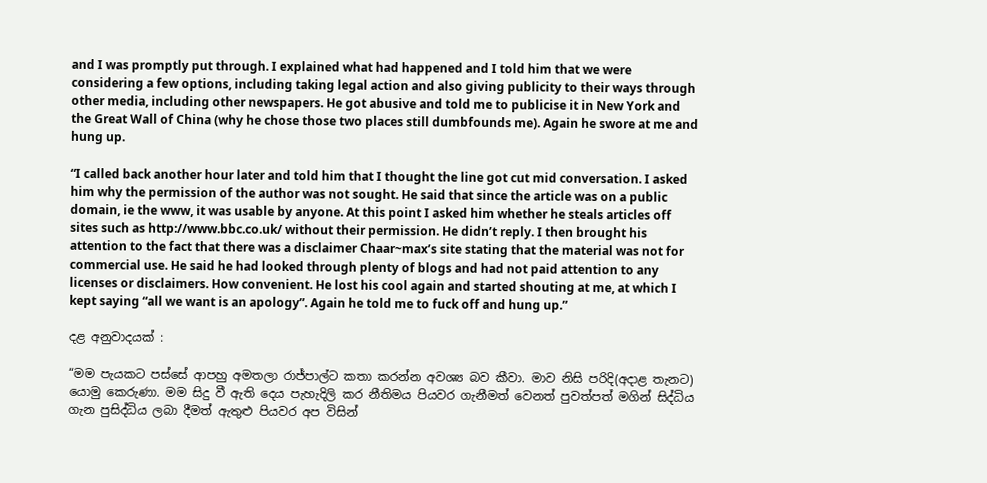and I was promptly put through. I explained what had happened and I told him that we were considering a few options, including taking legal action and also giving publicity to their ways through other media, including other newspapers. He got abusive and told me to publicise it in New York and the Great Wall of China (why he chose those two places still dumbfounds me). Again he swore at me and hung up.

“I called back another hour later and told him that I thought the line got cut mid conversation. I asked him why the permission of the author was not sought. He said that since the article was on a public domain, ie the www, it was usable by anyone. At this point I asked him whether he steals articles off sites such as http://www.bbc.co.uk/ without their permission. He didn’t reply. I then brought his attention to the fact that there was a disclaimer Chaar~max’s site stating that the material was not for commercial use. He said he had looked through plenty of blogs and had not paid attention to any licenses or disclaimers. How convenient. He lost his cool again and started shouting at me, at which I kept saying “all we want is an apology”. Again he told me to fuck off and hung up.”

දළ අනුවාදයක් :

“මම පැයකට පස්සේ ආපහු අමතලා රාජ්පාල්ට කතා කරන්න අවශ්‍ය බව කීවා. මාව නිසි පරිදි(අදාළ තැනට) යොමු කෙරුණා. මම සිදු වී ඇති දෙය පැහැදිලි කර නීතිමය පියවර ගැනීමත් වෙනත් පුවත්පත් මගින් සිද්ධිය ගැන පුසිද්ධිය ලබා දීමත් ඇතුළු පියවර අප විසින්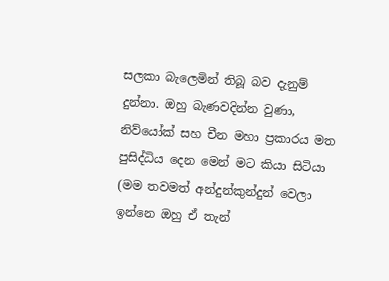සලකා බැලෙමින් තිබූ බව දැනුම් දුන්නා. ඔහු බැණවදින්න වුණා, නිව්යෝක් සහ චීන මහා ප්‍රකාරය මත පුසිද්ධිය දෙන මෙන් මට කියා සිටියා (මම තවමත් අන්දුන්කුන්දුන් වෙලා ඉන්නෙ ඔහු ඒ තැන්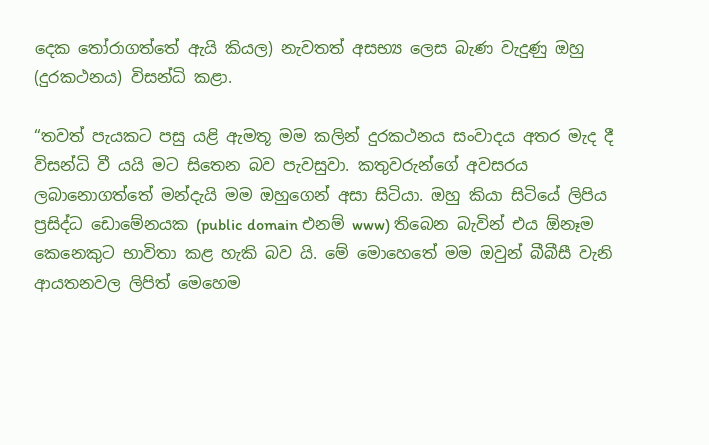දෙක තෝරාගත්තේ ඇයි කියල) නැවතත් අසභ්‍ය ලෙස බැණ වැදුණු ඔහු (දුරකථනය) විසන්ධි කළා.

“තවත් පැයකට පසු යළි ඇමතූ මම කලින් දුරකථනය සංවාදය අතර මැද දී විසන්ධි වී යයි මට සිතෙන බව පැවසුවා. කතුවරුන්ගේ අවසරය ලබානොගත්තේ මන්දැයි මම ඔහුගෙන් අසා සිටියා. ඔහු කියා සිටියේ ලිපිය ප්‍රසිද්ධ ඩොමේනයක (public domain එනම් www) තිබෙන බැවින් එය ඕනෑම කෙනෙකුට භාවිතා කළ හැකි බව යි. මේ මොහෙතේ මම ඔවුන් බීබීසී වැනි ආයතනවල ලිපිත් මෙහෙම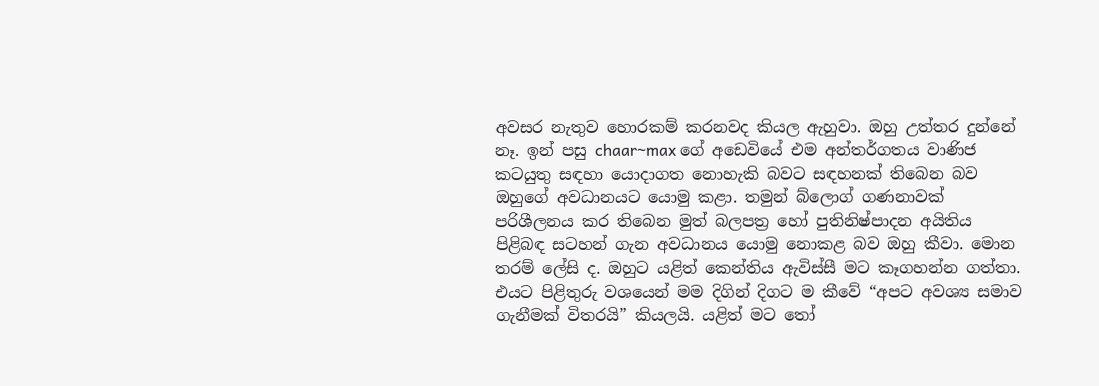අවසර නැතුව හොරකම් කරනවද කියල ඇහුවා. ඔහු උත්තර දුන්නේ නෑ. ඉන් පසු chaar~max ගේ අඩෙවියේ එම අන්තර්ගතය වාණිජ කටයුතු සඳහා යොදාගත නොහැකි බවට සඳහනක් තිබෙන බව ඔහුගේ අවධානයට යොමු කළා. තමුන් බ්ලොග් ගණනාවක් පරිශීලනය කර තිබෙන මුත් බලපත්‍ර හෝ පුතිනිෂ්පාදන අයිතිය පිළිබඳ සටහන් ගැන අවධානය යොමු නොකළ බව ඔහු කීවා. මොන තරම් ලේසි ද. ඔහුට යළිත් කෙන්තිය ඇවිස්සී මට කෑගහන්න ගත්තා. එයට පිළිතුරු වශයෙන් මම දිගින් දිගට ම කීවේ “අපට අවශ්‍ය සමාව ගැනීමක් විතරයි” කියලයි. යළිත් මට තෝ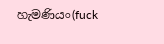හැමණියං(fuck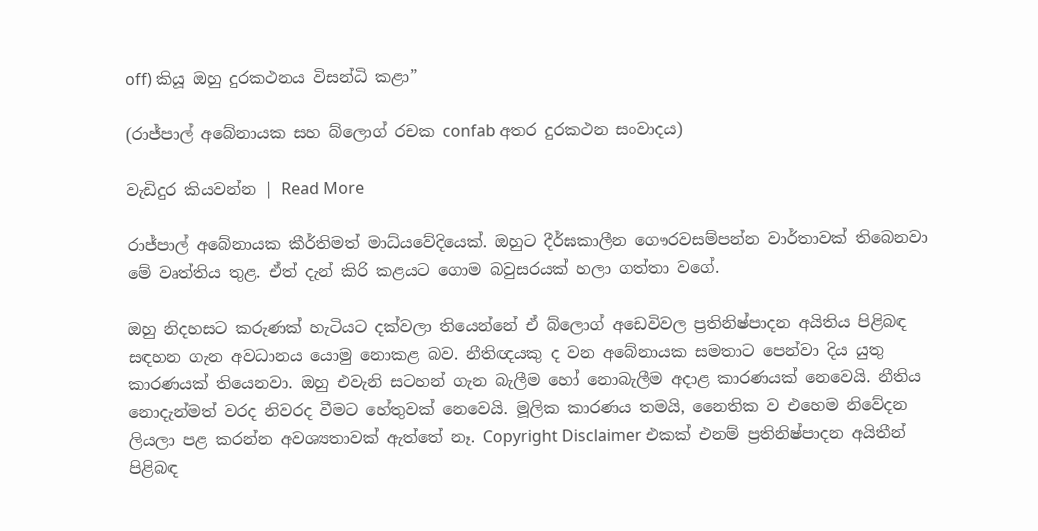off) කියූ ඔහු දුරකථනය විසන්ධි කළා”

(රාජ්පාල් අබේනායක සහ බ්ලොග් රචක confab අතර දුරකථන සංවාදය)

වැඩිදුර කියවන්න | Read More

රාජ්පාල් අබේනායක කීර්තිමත් මාධ්යවේදියෙක්. ඔහුට දීර්ඝකාලීන ගෞරවසම්පන්න වාර්තාවක් තිබෙනවා මේ වෘත්තිය තුළ. ඒත් දැන් කිරි කළයට ගොම බවුසරයක් හලා ගත්තා වගේ.

ඔහු නිදහසට කරුණක් හැටියට දක්වලා තියෙන්නේ ඒ බ්ලොග් අඩෙවිවල ප්‍රතිනිෂ්පාදන අයිතිය පිළිබඳ සඳහන ගැන අවධානය යොමු නොකළ බව. නීතිඥයකු ද වන අබේනායක සමතාට පෙන්වා දිය යුතු කාරණයක් තියෙනවා. ඔහු එවැනි සටහන් ගැන බැලීම හෝ නොබැලීම අදාළ කාරණයක් නෙවෙයි. නීතිය නොදැන්මත් වරද නිවරද වීමට හේතුවක් නෙවෙයි. මූලික කාරණය තමයි, නෛතික ව එහෙම නිවේදන ලියලා පළ කරන්න අවශ්‍යතාවක් ඇත්තේ නෑ. Copyright Disclaimer එකක් එනම් ප්‍රතිනිෂ්පාදන අයිතීන් පිළිබඳ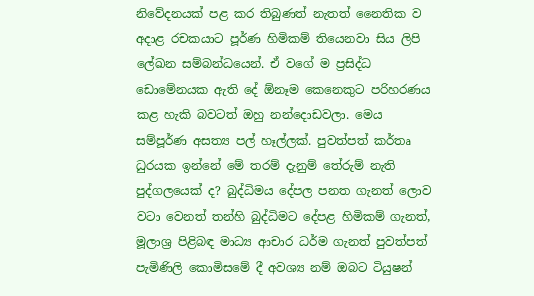නිවේදනයක් පළ කර තිබුණත් නැතත් නෛතික ව අදාළ රචකයාට පූර්ණ හිමිකම් තියෙනවා සිය ලිපි ලේඛන සම්බන්ධයෙන්. ඒ වගේ ම ප්‍රසිද්ධ ඩොමේනයක ඇති දේ ඕනෑම කෙනෙකුට පරිහරණය කළ හැකි බවටත් ඔහු නන්දොඩවලා. මෙය සම්පූර්ණ අසත්‍ය පල් හෑල්ලක්. පුවත්පත් කර්තෘ ධුරයක ඉන්නේ මේ තරම් දැනුම් තේරුම් නැති පුද්ගලයෙක් ද? බුද්ධිමය දේපල පනත ගැනත් ලොව වටා වෙනත් තන්හි බුද්ධිමට දේපළ හිමිකම් ගැනත්, මූලාශ්‍ර පිළිබඳ මාධ්‍ය ආචාර ධර්ම ගැනත් පුවත්පත් පැමිණිලි කොමිසමේ දී අවශ්‍ය නම් ඔබට ටියුෂන්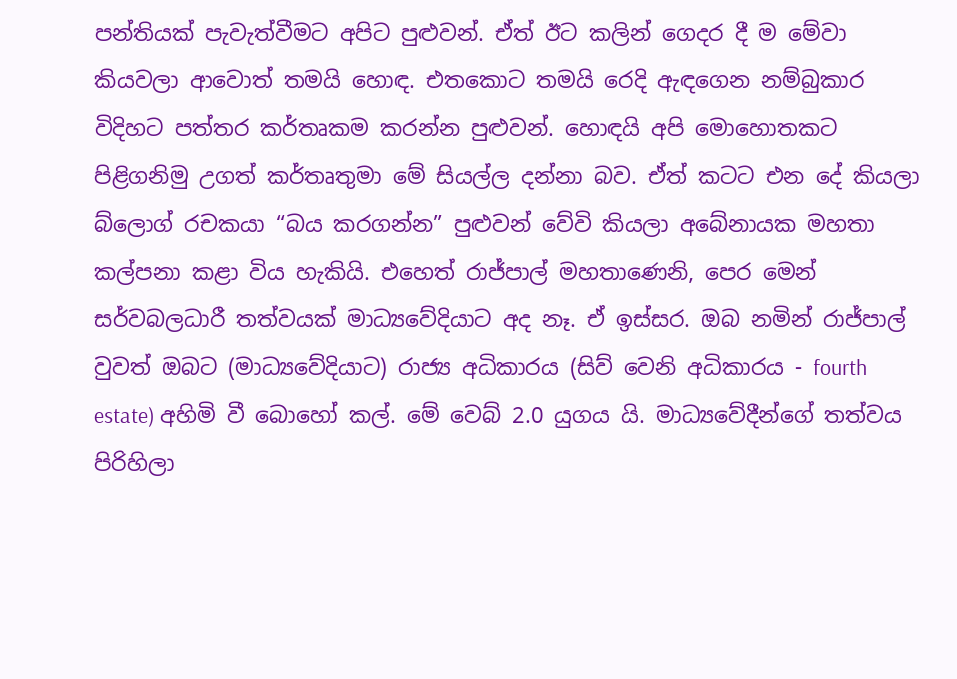පන්තියක් පැවැත්වීමට අපිට පුළුවන්. ඒත් ඊට කලින් ගෙදර දී ම මේවා කියවලා ආවොත් තමයි හොඳ. එතකොට තමයි රෙදි ඇඳගෙන නම්බුකාර විදිහට පත්තර කර්තෘකම කරන්න පුළුවන්. හොඳයි අපි මොහොතකට පිළිගනිමු උගත් කර්තෘතුමා මේ සියල්ල දන්නා බව. ඒත් කටට එන දේ කියලා බ්ලොග් රචකයා “බය කරගන්න” පුළුවන් වේවි කියලා අබේනායක මහතා කල්පනා කළා විය හැකියි. එහෙත් රාජ්පාල් මහතාණෙනි, පෙර මෙන් සර්වබලධාරී තත්වයක් මාධ්‍යවේදියාට අද නෑ. ඒ ඉස්සර. ඔබ නමින් රාජ්පාල් වුවත් ඔබට (මාධ්‍යවේදියාට) රාජ්‍ය අධිකාරය (සිව් වෙනි අධිකාරය - fourth estate) අහිමි වී බොහෝ කල්. මේ වෙබ් 2.0 යුගය යි. මාධ්‍යවේදීන්ගේ තත්වය පිරිහිලා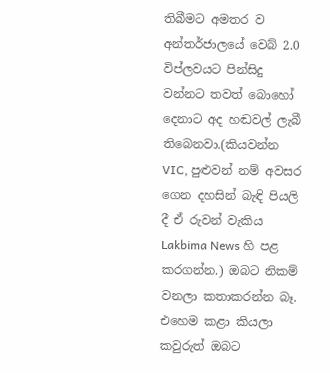තිබීමට අමතර ව අන්තර්ජාලයේ වෙබ් 2.0 විප්ලවයට පින්සිදු වන්නට තවත් බොහෝ දෙනාට අද හඬවල් ලැබී තිබෙනවා.(කියවන්න VIC, පුළුවන් නම් අවසර ගෙන දහසින් බැඳි පියලි දී ඒ රුවන් වැකිය Lakbima News හි පළ කරගන්න.) ඔබට නිකම් වනලා කතාකරන්න බෑ. එහෙම කළා කියලා කවුරුත් ඔබට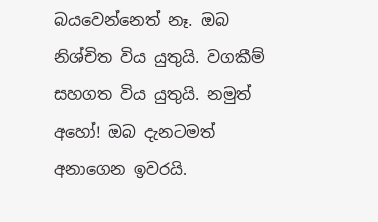බයවෙන්නෙත් නෑ. ඔබ නිශ්චිත විය යුතුයි. වගකීම් සහගත විය යුතුයි. නමුත් අහෝ! ඔබ දැනටමත් අනාගෙන ඉවරයි.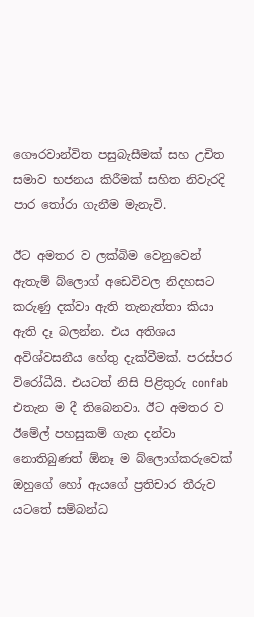ගෞරවාන්විත පසුබැසීමක් සහ උචිත සමාව භජනය කිරීමක් සහිත නිවැරදි පාර තෝරා ගැනීම මැනැවි.

ඊට අමතර ව ලක්බිම වෙනුවෙන් ඇතැම් බ්ලොග් අඩෙවිවල නිදහසට කරුණු දක්වා ඇති තැනැත්තා කියා ඇති දෑ බලන්න. එය අතිශය අවිශ්වසනීය හේතු දැක්වීමක්. පරස්පර විරෝධීයි. එයටත් නිසි පිළිතුරු confab එතැන ම දී තිබෙනවා. ඊට අමතර ව ඊමේල් පහසුකම් ගැන දන්වා නොතිබුණත් ඕනෑ ම බ්ලොග්කරුවෙක් ඔහුගේ හෝ ඇයගේ ප්‍රතිචාර තීරුව යටතේ සම්බන්ධ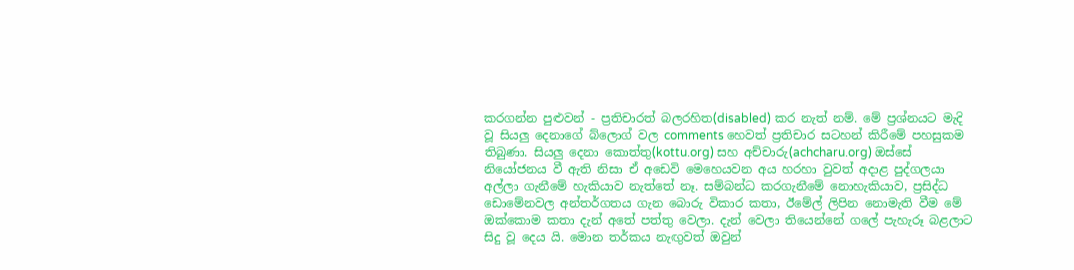කරගන්න පුළුවන් - ප්‍රතිචාරත් බලරහිත(disabled) කර නැත් නම්. මේ ප්‍රශ්නයට මැදි වූ සියලු දෙනාගේ බ්ලොග් වල comments හෙවත් ප්‍රතිචාර සටහන් කිරීමේ පහසුකම තිබුණා. සියලු දෙනා කොත්තු(kottu.org) සහ අච්චාරු(achcharu.org) ඔස්සේ නියෝජනය වී ඇති නිසා ඒ අඩෙවි මෙහෙයවන අය හරහා වුවත් අදාළ පුද්ගලයා අල්ලා ගැනීමේ හැකියාව නැත්තේ නෑ. සම්බන්ධ කරගැනීමේ නොහැකියාව, ප්‍රසිද්ධ ඩොමේනවල අන්තර්ගතය ගැන බොරු විකාර කතා, ඊමේල් ලිපින නොමැති වීම මේ ඔක්කොම කතා දැන් අතේ පත්තු වෙලා. දැන් වෙලා තියෙන්නේ ගලේ පැහැරූ බළලාට සිදු වූ දෙය යි. මොන තර්කය නැඟුවත් ඔවුන්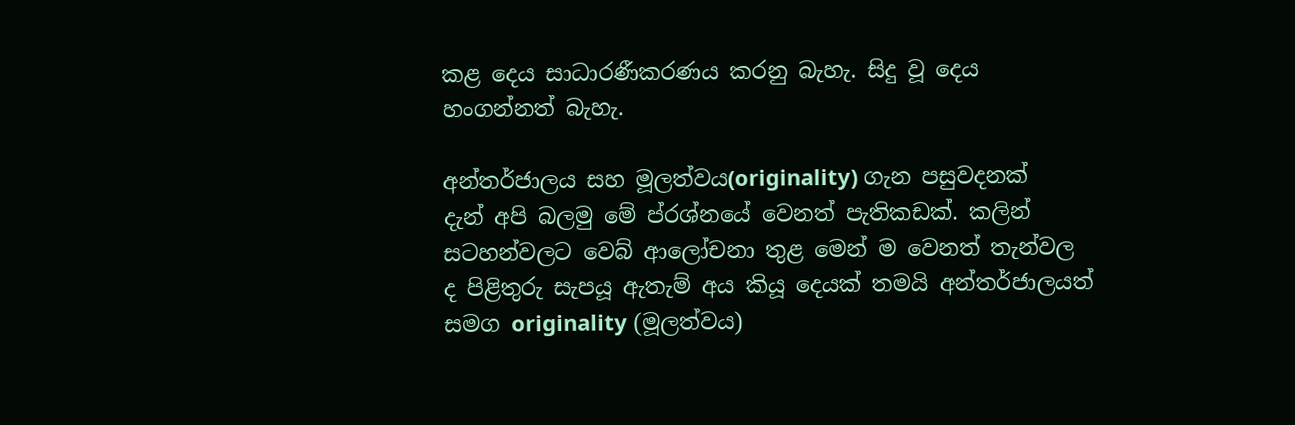කළ දෙය සාධාරණීකරණය කරනු බැහැ. සිදු වූ දෙය හංගන්නත් බැහැ.

අන්තර්ජාලය සහ මූලත්වය(originality) ගැන පසුවදනක්
දැන් අපි බලමු මේ ප්රශ්නයේ වෙනත් පැතිකඩක්. කලින් සටහන්වලට වෙබ් ආලෝචනා තුළ මෙන් ම වෙනත් තැන්වල ද පිළිතුරු සැපයූ ඇතැම් අය කියූ දෙයක් තමයි අන්තර්ජාලයත් සමග originality (මූලත්වය)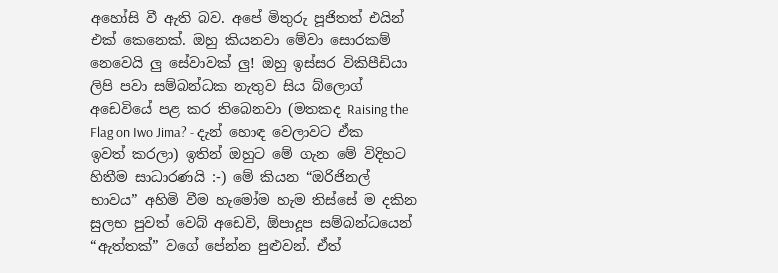අහෝසි වී ඇති බව. අපේ මිතුරු පූජිතත් එයින් එක් කෙනෙක්. ඔහු කියනවා මේවා සොරකම් නෙවෙයි ලු සේවාවක් ලු! ඔහු ඉස්සර විකිපීඩියා ලිපි පවා සම්බන්ධක නැතුව සිය බ්ලොග් අඩෙවියේ පළ කර තිබෙනවා (මතකද Raising the Flag on Iwo Jima? - දැන් හොඳ වෙලාවට ඒක ඉවත් කරලා) ඉතින් ඔහුට මේ ගැන මේ විදිහට හිතීම සාධාරණයි :-) මේ කියන “ඔරිජිනල් භාවය” අහිමි වීම හැමෝම හැම තිස්සේ ම දකින සුලභ පුවත් වෙබ් අඩෙවි, ඕපාදූප සම්බන්ධයෙන් “ඇත්තක්” වගේ පේන්න පුළුවන්. ඒත්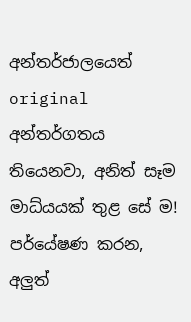අන්තර්ජාලයෙත් original අන්තර්ගතය තියෙනවා, අනිත් සෑම මාධ්යයක් තුළ සේ ම! පර්යේෂණ කරන, අලුත්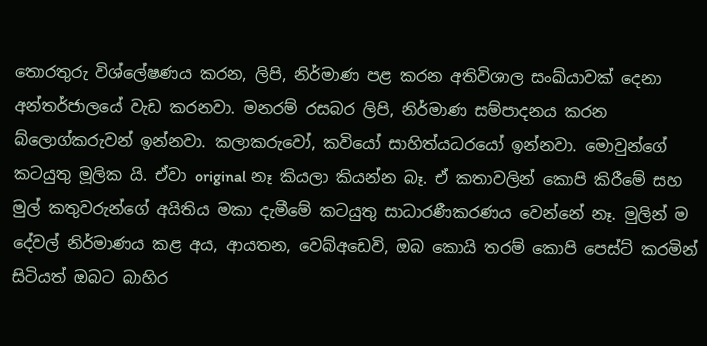තොරතුරු විශ්ලේෂණය කරන, ලිපි, නිර්මාණ පළ කරන අතිවිශාල සංඛ්යාවක් දෙනා අන්තර්ජාලයේ වැඩ කරනවා. මනරම් රසබර ලිපි, නිර්මාණ සම්පාදනය කරන බ්ලොග්කරුවන් ඉන්නවා. කලාකරුවෝ, කවියෝ සාහිත්යධරයෝ ඉන්නවා. මොවුන්ගේ කටයුතු මූලික යි. ඒවා original නෑ කියලා කියන්න බෑ. ඒ කතාවලින් කොපි කිරීමේ සහ මුල් කතුවරුන්ගේ අයිතිය මකා දැමීමේ කටයුතු සාධාරණීකරණය වෙන්නේ නෑ. මුලින් ම දේවල් නිර්මාණය කළ අය, ආයතන, වෙබ්අඩෙවි, ඔබ කොයි තරම් කොපි පෙස්ට් කරමින් සිටියත් ඔබට බාහිර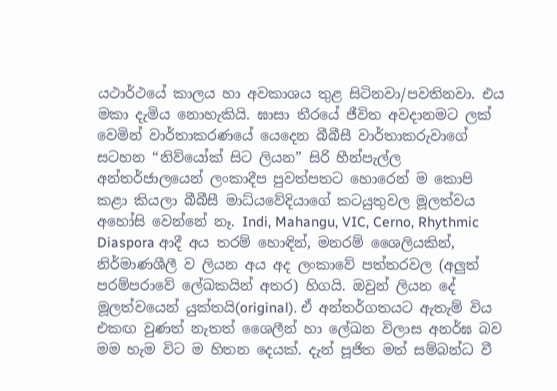යථාර්ථයේ කාලය හා අවකාශය තුළ සිටිනවා/පවතිනවා. එය මකා දැමිය නොහැකියි. ඝාසා තීරයේ ජීවිත අවදානමට ලක් වෙමින් වාර්තාකරණයේ යෙදෙන බීබීසී වාර්තාකරුවාගේ සටහන “නිව්යෝක් සිට ලියන” සිරි හීන්පැල්ල අන්තර්ජාලයෙන් ලංකාදීප පුවත්පතට හොරෙන් ම කොපි කළා කියලා බීබීසී මාධ්යවේදියාගේ කටයුතුවල මූලත්වය අහෝසි වෙන්නේ නෑ. Indi, Mahangu, VIC, Cerno, Rhythmic Diaspora ආදී අය තරම් හොඳින්, මනරම් ශෛලියකින්, නිර්මාණශීලී ව ලියන අය අද ලංකාවේ පත්තරවල (අලුත් පරම්පරාවේ ලේඛකයින් අතර) හිගයි. ඔවුන් ලියන දේ මූලත්වයෙන් යුක්තයි(original). ඒ අන්තර්ගතයට ඇතැම් විය එකඟ වුණත් නැතත් ශෛලීන් හා ලේඛන විලාස අනර්ඝ බව මම හැම විට ම හිතන දෙයක්. දැන් පූජිත මත් සම්බන්ධ වී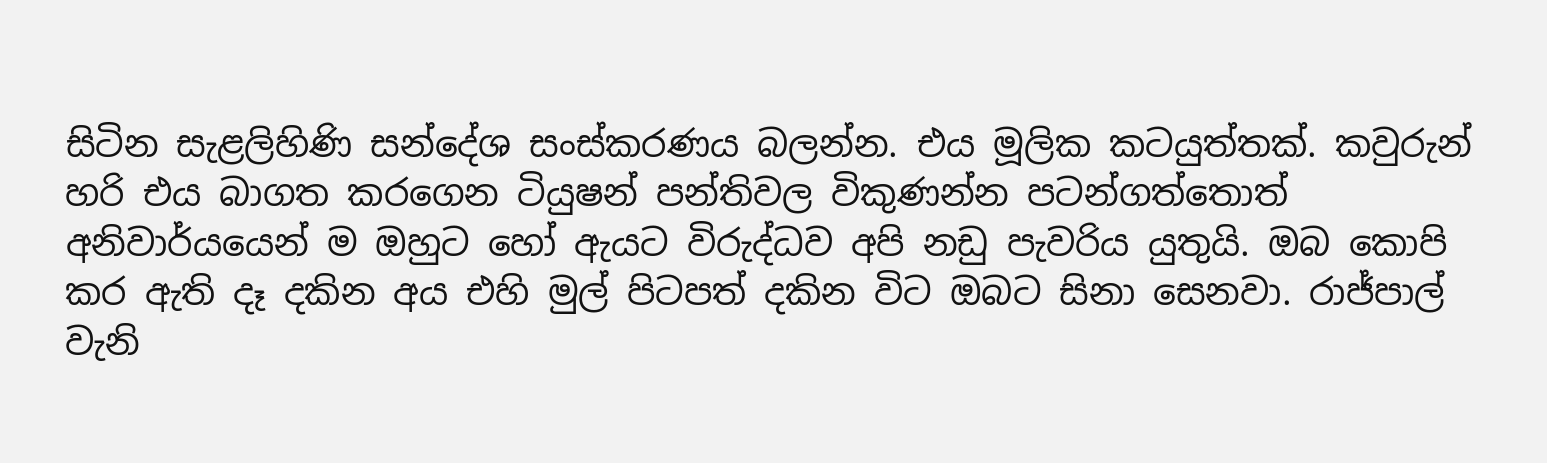සිටින සැළලිහිණි සන්දේශ සංස්කරණය බලන්න. එය මූලික කටයුත්තක්. කවුරුන් හරි එය බාගත කරගෙන ටියුෂන් පන්තිවල විකුණන්න පටන්ගත්තොත් අනිවාර්යයෙන් ම ඔහුට හෝ ඇයට විරුද්ධව අපි නඩු පැවරිය යුතුයි. ඔබ කොපි කර ඇති දෑ දකින අය එහි මුල් පිටපත් දකින විට ඔබට සිනා සෙනවා. රාජ්පාල් වැනි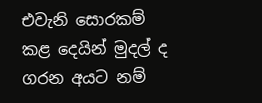එවැනි සොරකම් කළ දෙයින් මුදල් ද ගරන අයට නම්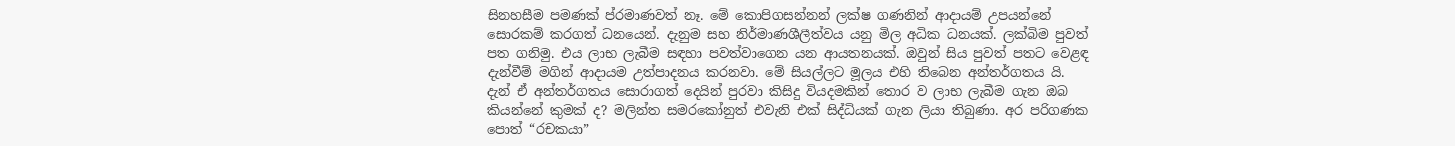සිනහසීම පමණක් ප්රමාණවත් නෑ. මේ කොපිගසන්නන් ලක්ෂ ගණනින් ආදායම් උපයන්නේ සොරකම් කරගත් ධනයෙන්. දැනුම සහ නිර්මාණශීලීත්වය යනු මිල අධික ධනයක්. ලක්බිම පුවත් පත ගනිමු. එය ලාභ ලැබීම සඳහා පවත්වාගෙන යන ආයතනයක්. ඔවුන් සිය පුවත් පතට වෙළඳ දැන්වීම් මගින් ආදායම උත්පාදනය කරනවා. මේ සියල්ලට මූලය එහි තිබෙන අන්තර්ගතය යි. දැන් ඒ අන්තර්ගතය සොරාගත් දෙයින් පුරවා කිසිදු වියදමකින් තොර ව ලාභ ලැබීම ගැන ඔබ කියන්නේ කුමක් ද? මලින්ත සමරකෝනුත් එවැනි එක් සිද්ධියක් ගැන ලියා තිබුණා. අර පරිගණක පොත් “රචකයා”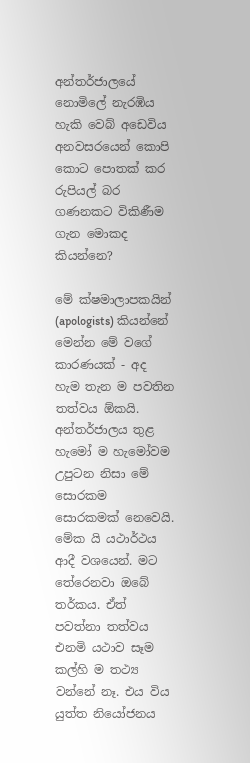අන්තර්ජාලයේ නොමිලේ නැරඹිය හැකි වෙබ් අඩෙවිය අනවසරයෙන් කොපි කොට පොතක් කර රුපියල් බර ගණනකට විකිණීම ගැන මොකද කියන්නෙ?

මේ ක්ෂමාලාපකයින් (apologists) කියන්නේ මෙන්න මේ වගේ කාරණයක් - අද හැම තැන ම පවතින තත්වය ඕකයි. අන්තර්ජාලය තුළ හැමෝ ම හැමෝවම උපුටන නිසා මේ සොරකම සොරකමක් නෙවෙයි. මේක යි යථාර්ථය ආදී වශයෙන්. මට තේරෙනවා ඔබේ තර්කය. ඒත් පවත්නා තත්වය එනමි යථාව සෑම කල්හි ම තථ්‍ය වන්නේ නෑ. එය විය යුත්ත නියෝජනය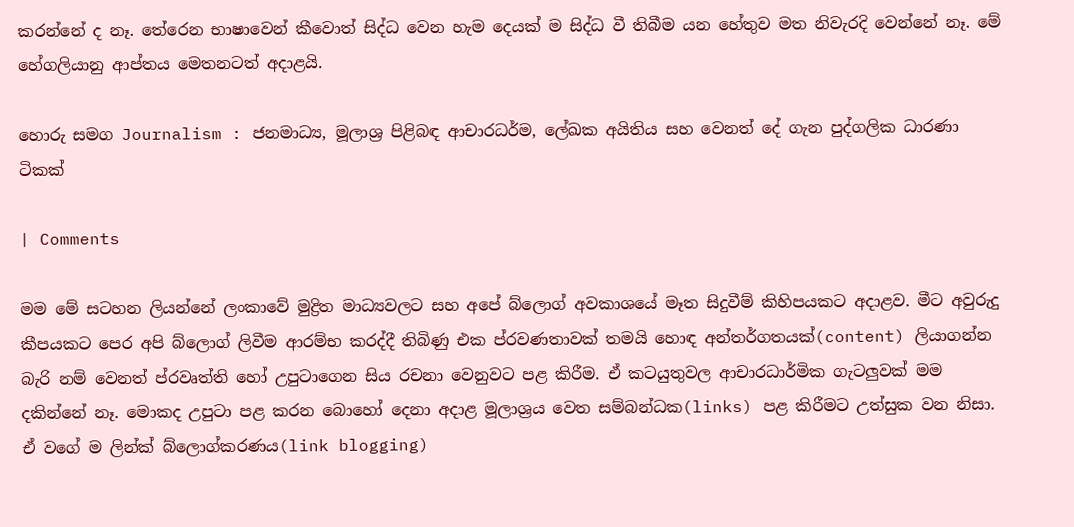කරන්නේ ද නෑ. තේරෙන භාෂාවෙන් කීවොත් සිද්ධ වෙන හැම දෙයක් ම සිද්ධ වී තිබීම යන හේතුව මත නිවැරදි වෙන්නේ නෑ. මේ හේගලියානු ආප්තය මෙතනටත් අදාළයි.

හොරු සමග Journalism : ජනමාධ්‍ය, මූලාශ්‍ර පිළිබඳ ආචාරධර්ම, ලේඛක අයිතිය සහ වෙනත් දේ ගැන පුද්ගලික ධාරණා ටිකක්

| Comments

මම මේ සටහන ලියන්නේ ලංකාවේ මුද්‍රිත මාධ්‍යවල‍ට සහ අපේ බ්ලොග් අවකාශයේ මෑත සිදුවීම් කිහිපයකට අදාළව. මීට අවුරුදු කීපයකට පෙර අපි බ්ලොග් ලිවීම ආරම්භ කරද්දී තිබිණු එක ප්රවණතාවක් තමයි හොඳ අන්තර්ගතයක්(content) ලියාගන්න බැරි නම් වෙනත් ප්රවෘත්ති හෝ උපුටාගෙන සිය රචනා වෙනුවට පළ කිරීම. ඒ කටයුතුවල ආචාරධාර්මික ගැටලුවක් මම දකින්නේ නෑ. මොකද උපුටා පළ කරන බොහෝ දෙනා අදාළ මූලාශ්‍රය වෙත සම්බන්ධක(links) පළ කිරීමට උත්සුක වන නිසා. ඒ වගේ ම ලින්ක් බ්ලොග්කරණය(link blogging)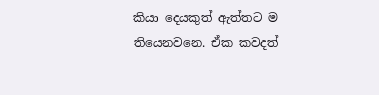කියා දෙයකුත් ඇත්තට ම තියෙනවනෙ. ඒක කවදත්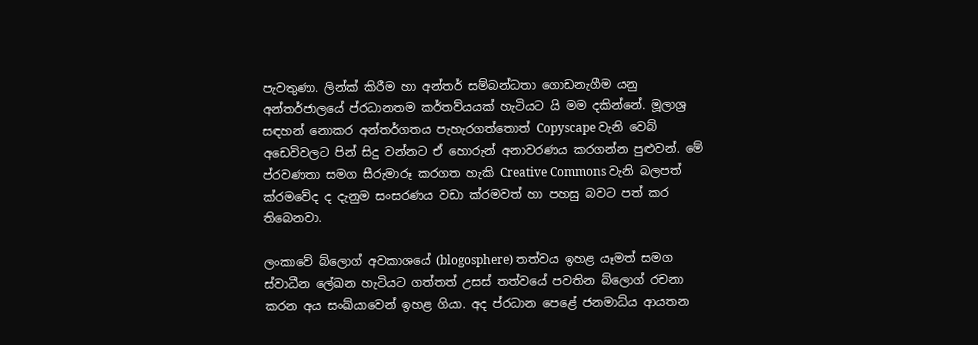පැවතුණා. ලින්ක් කිරීම හා අන්තර් සම්බන්ධතා ගොඩනැගීම යනු අන්තර්ජාලයේ ප්රධානතම කර්තව්යයක් හැටියට යි මම දකින්නේ. මූලාශ්‍ර සඳහන් නොකර අන්තර්ගතය පැහැරගත්තොත් Copyscape වැනි වෙබ් අඩෙවිවලට පින් සිදු වන්නට ඒ හොරුන් අනාවරණය කරගන්න පුළුවන්. මේ ප්රවණතා සමග සීරුමාරූ කරගත හැකි Creative Commons වැනි බලපත් ක්රමවේද ද දැනුම සංසරණය වඩා ක්රමවත් හා පහසු බවට පත් කර තිබෙනවා.

ලංකාවේ බ්ලොග් අවකාශයේ (blogosphere) තත්වය ඉහළ යෑමත් සමග ස්වාධීන ලේඛන හැටියට ගත්තත් උසස් තත්වයේ පවතින බ්ලොග් රචනා කරන අය සංඛ්යාවෙන් ඉහළ ගියා. අද ප්රධාන පෙළේ ජනමාධ්ය ආයතන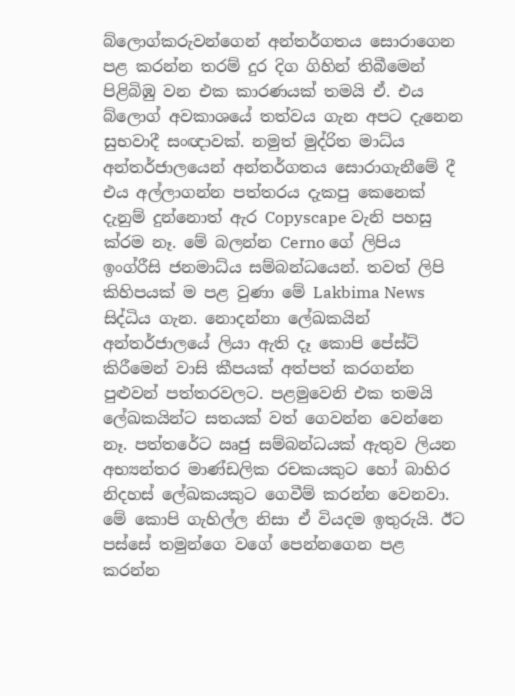බ්ලොග්කරුවන්ගෙන් අන්තර්ගතය සොරාගෙන පළ කරන්න තරම් දුර දිග ගිහින් තිබීමෙන් පිළිබිඹු වන එක කාරණයක් තමයි ඒ. එය බ්ලොග් අවකාශයේ තත්වය ගැන අපට දැනෙන සුභවාදී සංඥාවක්. නමුත් මුද්රිත මාධ්ය අන්තර්ජාලයෙන් අන්තර්ගතය සොරාගැනීමේ දී එය අල්ලාගන්න පත්තරය දැකපු කෙනෙක් දැනුම් දුන්නොත් ඇර Copyscape වැනි පහසු ක්රම නෑ. මේ බලන්න Cerno ගේ ලිපිය ඉංග්රීසි ජනමාධ්ය සම්බන්ධයෙන්. තවත් ලිපි කිහිපයක් ම පළ වුණා මේ Lakbima News සිද්ධිය ගැන. නොදන්නා ලේඛකයින් අන්තර්ජාලයේ ලියා ඇති දෑ කොපි පේස්ට් කිරීමෙන් වාසි කීපයක් අත්පත් කරගන්න පුළුවන් පත්තරවලට. පළමුවෙනි එක තමයි ලේඛකයින්ට සතයක් වත් ගෙවන්න වෙන්නෙ නෑ. පත්තරේට ඍජු සම්බන්ධයක් ඇතුව ලියන අභ්‍යන්තර මාණ්ඩලික රචකයකුට හෝ බාහිර නිදහස් ලේඛකයකුට ගෙවීම් කරන්න වෙනවා. මේ කොපි ගැහිල්ල නිසා ඒ වියදම ඉතුරුයි. ඊට පස්සේ තමුන්ගෙ වගේ පෙන්නගෙන පළ කරන්න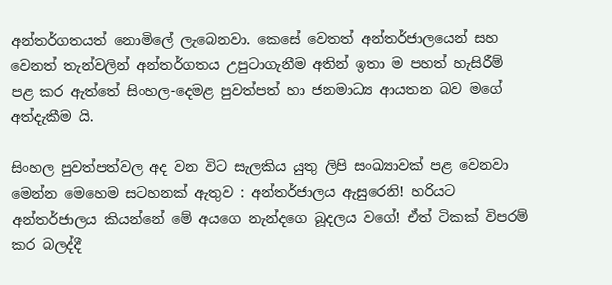අන්තර්ගතයත් නොමිලේ ලැබෙනවා. කෙසේ වෙතත් අන්තර්ජාලයෙන් සහ වෙනත් තැන්වලින් අන්තර්ගතය උපුටාගැනීම අතින් ඉතා ම පහත් හැසිරීම් පළ කර ඇත්තේ සිංහල-දෙමළ පුවත්පත් හා ජනමාධ්‍ය ආයතන බව මගේ අත්දැකීම යි.

සිංහල පුවත්පත්වල අද වන විට සැලකිය යුතු ලිපි සංඛ්‍යාවක් පළ වෙනවා මෙන්න මෙහෙම සටහනක් ඇතුව : අන්තර්ජාලය ඇසුරෙනි! හරියට අන්තර්ජාලය කියන්නේ මේ අයගෙ නැන්දගෙ බූදලය වගේ! ඒත් ටිකක් විපරම් කර බලද්දී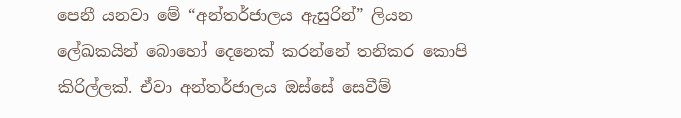පෙනී යනවා මේ “අන්තර්ජාලය ඇසුරින්” ලියන ලේඛකයින් බොහෝ දෙනෙක් කරන්නේ තනිකර කොපි කිරිල්ලක්. ඒවා අන්තර්ජාලය ඔස්සේ සෙවීම්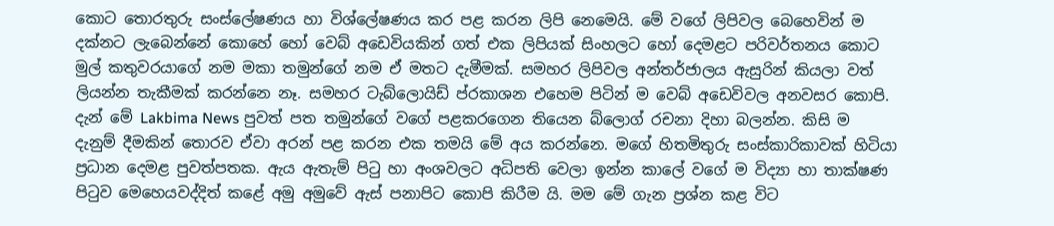කොට තොරතුරු සංස්ලේෂණය හා විශ්ලේෂණය කර පළ කරන ලිපි නෙමෙයි. මේ වගේ ලිපිවල බෙහෙවින් ම දක්නට ලැබෙන්නේ කොහේ හෝ වෙබ් අඩෙවියකින් ගත් එක ලිපියක් සිංහලට හෝ දෙමළට පරිවර්තනය කොට මුල් කතුවරයාගේ නම මකා තමුන්ගේ නම ඒ මතට දැමීමක්. සමහර ලිපිවල අන්තර්ජාලය ඇසුරින් කියලා වත් ලියන්න තැකීමක් කරන්නෙ නෑ. සමහර ටැබ්ලොයිඩ් ප්රකාශන එහෙම පිටින් ම වෙබ් අඩෙවිවල අනවසර කොපි. දැන් මේ Lakbima News පුවත් පත තමුන්ගේ වගේ පළකරගෙන තියෙන බ්ලොග් රචනා දිහා බලන්න. කිසි ම දැනුම් දීමකින් තොරව ඒවා අරන් පළ කරන එක තමයි මේ අය කරන්නෙ. මගේ හිතමිතුරු සංස්කාරිකාවක් හිටියා ප්‍රධාන දෙමළ පුවත්පතක. ඇය ඇතැම් පිටු හා අංශවලට අධිපති වෙලා ඉන්න කාලේ වගේ ම විද්‍යා හා තාක්ෂණ පිටුව මෙහෙයවද්දිත් කළේ අමු අමුවේ ඇස් පනාපිට කොපි කිරීම යි. මම මේ ගැන ප්‍රශ්න කළ විට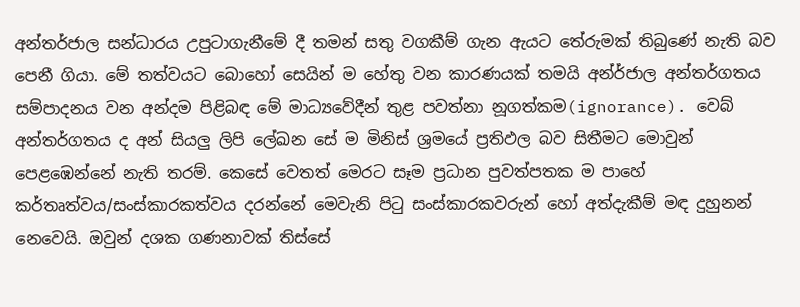අන්තර්ජාල සන්ධාරය උපුටාගැනීමේ දී තමන් සතු වගකීම් ගැන ඇයට තේරුමක් තිබුණේ නැති බව පෙනී ගියා. මේ තත්වයට බොහෝ සෙයින් ම හේතු වන කාරණයක් තමයි අන්ර්ජාල අන්තර්ගතය සම්පාදනය වන අන්දම පිළිබඳ මේ මාධ්‍යවේදීන් තුළ පවත්නා නූගත්කම(ignorance). වෙබ් අන්තර්ගතය ද අන් සියලු ලිපි ලේඛන සේ ම මිනිස් ශ්‍රමයේ ප්‍රතිඵල බව සිතීමට මොවුන් පෙළඹෙන්නේ නැති තරම්. කෙසේ වෙතත් මෙරට සෑම ප්‍රධාන පුවත්පතක ම පාහේ කර්තෘත්වය/සංස්කාරකත්වය දරන්නේ මෙවැනි පිටු සංස්කාරකවරුන් හෝ අත්දැකීම් මඳ දුහුනන් නෙවෙයි. ඔවුන් දශක ගණනාවක් තිස්සේ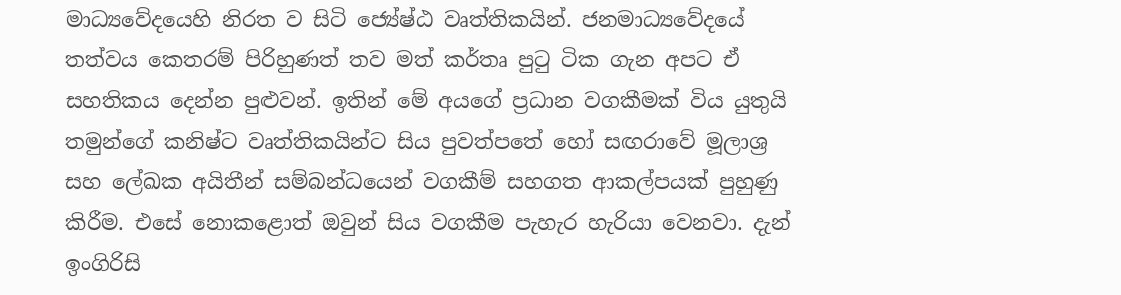මාධ්‍යවේදයෙහි නිරත ව සිටි ජ්‍යේෂ්ඨ වෘත්තිකයින්. ජනමාධ්‍යවේදයේ තත්වය කෙතරම් පිරිහුණත් තව මත් කර්තෘ පුටු ටික ගැන අපට ඒ සහතිකය දෙන්න පුළුවන්. ඉතින් මේ අයගේ ප්‍රධාන වගකීමක් විය යුතුයි තමුන්ගේ කනිෂ්ට වෘත්තිකයින්ට සිය පුවත්පතේ හෝ සඟරාවේ මූලාශ්‍ර සහ ලේඛක අයිතීන් සම්බන්ධයෙන් වගකීම් සහගත ආකල්පයක් පුහුණු කිරීම. එසේ නොකළොත් ඔවුන් සිය වගකීම පැහැර හැරියා වෙනවා. දැන් ඉංගිරිසි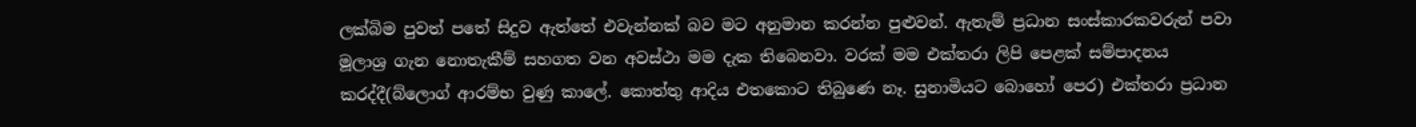ලක්බිම පුවත් පතේ සිදුව ඇත්තේ එවැන්නක් බව මට අනුමාන කරන්න පුළුවන්. ඇතැම් ප්‍රධාන සංස්කාරකවරුන් පවා මූලාශ්‍ර ගැන නොතැකීම් සහගත වන අවස්ථා මම දැක තිබෙනවා. වරක් මම එක්තරා ලිපි පෙළක් සම්පාදනය කරද්දී(බ්ලොග් ආරම්භ වුණු කාලේ. කොත්තු ආදිය එතකොට තිබුණෙ නෑ. සුනාමියට බොහෝ පෙර) එක්තරා ප්‍රධාන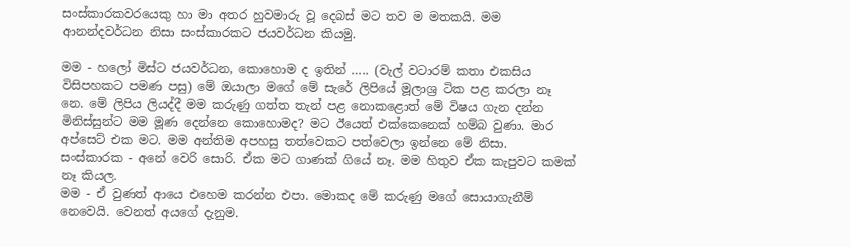සංස්කාරකවරයෙකු හා මා අතර හුවමාරු වූ දෙබස් මට තව ම මතකයි. මම ආනන්දවර්ධන නිසා සංස්කාරකට ජයවර්ධන කියමු.

මම - හලෝ මිස්ට ජයවර්ධන, කොහොම ද ඉතින් ….. (වැල් වටාරම් කතා එකසිය විසිපහකට පමණ පසු) මේ ඔයාලා මගේ මේ සැරේ ලිපියේ මූලාශ්‍ර ටික පළ කරලා නෑ නෙ. මේ ලිපිය ලියද්දී මම කරුණු ගත්ත තැන් පළ නොකළොත් මේ විෂය ගැන දන්න මිනිස්සුන්ට මම මූණ දෙන්නෙ කොහොමද? මට ඊයෙත් එක්කෙනෙක් හම්බ වුණා. මාර අප්සෙට් එක මට. මම අන්තිම අපහසු තත්වෙකට පත්වෙලා ඉන්නෙ මේ නිසා.
සංස්කාරක - අනේ වෙරි සොරි. ඒක මට ගාණක් ගියේ නෑ. මම හිතුව ඒක කැපුවට කමක් නෑ කියල.
මම - ඒ වුණත් ආයෙ එහෙම කරන්න එපා. මොකද මේ කරුණු මගේ සොයාගැනීම් නෙවෙයි. වෙනත් අයගේ දැනුම.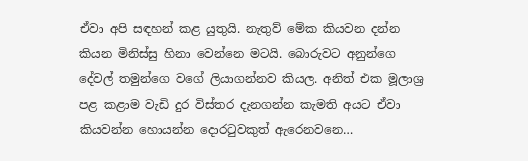ඒවා අපි සඳහන් කළ යුතුයි. නැතුව් මේක කියවන දන්න කියන මිනිස්සු හිනා වෙන්නෙ මටයි. බොරුවට අනුන්ගෙ දේවල් තමුන්ගෙ වගේ ලියාගන්නව කියල. අනිත් එක මූලාශ්‍ර පළ කළාම වැඩි දුර විස්තර දැනගන්න කැමති අයට ඒවා කියවන්න හොයන්න දොරටුවකුත් ඇරෙනවනෙ…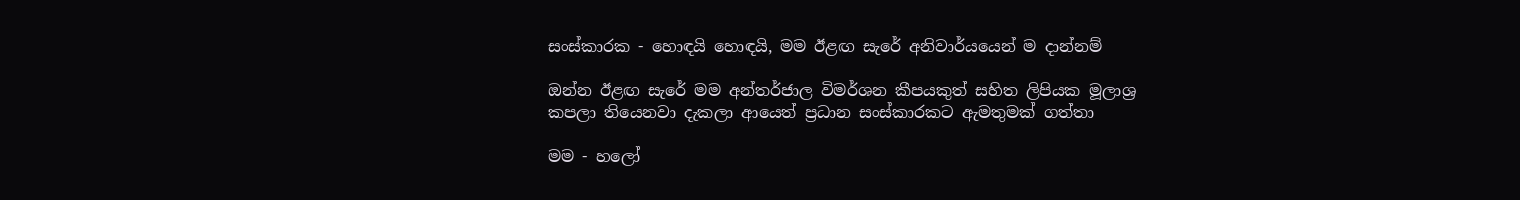සංස්කාරක - හොඳයි හොඳයි, මම ඊළඟ සැරේ අනිවාර්යයෙන් ම දාන්නම්

ඔන්න ඊළඟ සැරේ මම අන්තර්ජාල විමර්ශන කීපයකුත් සහිත ලිපියක මූලාශ්‍ර කපලා තියෙනවා දැකලා ආයෙත් ප්‍රධාන සංස්කාරකට ඇමතුමක් ගත්තා

මම - හලෝ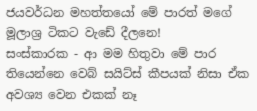ජයවර්ධන මහත්තයෝ මේ පාරත් මගේ මූලාශ්‍ර ටිකට වැඩේ දීලනෙ!
සංස්කාරක - ආ මම හිතුවා මේ පාර තියෙන්නෙ වෙබ් සයිට්ස් කීපයක් නිසා ඒක අවශ්‍ය වෙන එකක් නෑ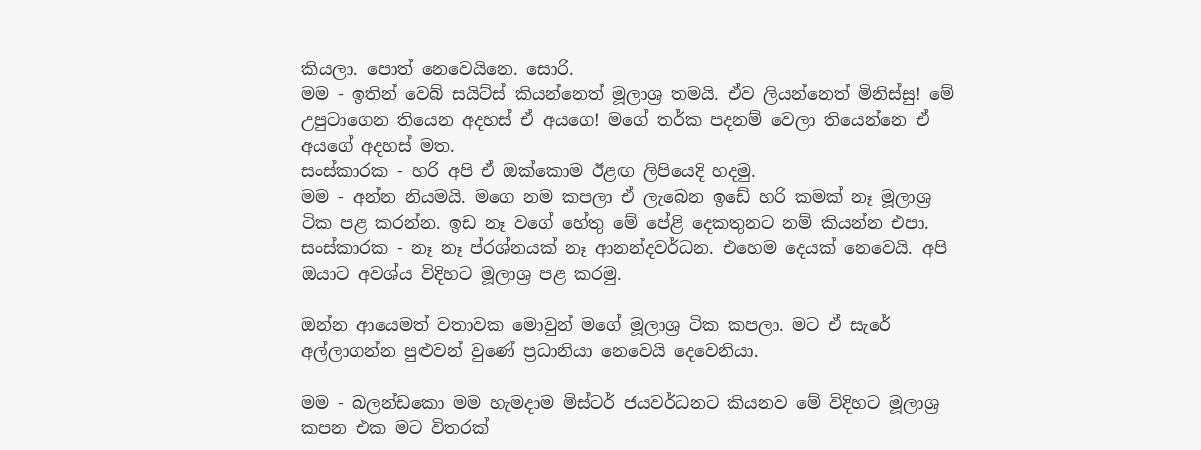කියලා. පොත් නෙවෙයිනෙ. සොරි.
මම - ඉතින් වෙබ් සයිට්ස් කියන්නෙත් මූලාශ්‍ර තමයි. ඒව ලියන්නෙත් මිනිස්සු! මේ උපුටාගෙන තියෙන අදහස් ඒ අයගෙ! මගේ තර්ක පදනම් වෙලා තියෙන්නෙ ඒ අයගේ අදහස් මත.
සංස්කාරක - හරි අපි ඒ ඔක්කොම ඊළඟ ලිපියෙදි හදමු.
මම - අන්න නියමයි. මගෙ නම කපලා ඒ ලැබෙන ඉඩේ හරි කමක් නෑ මූලාශ්‍ර ටික පළ කරන්න. ඉඩ නෑ වගේ හේතු මේ පේළි දෙකතුනට නම් කියන්න එපා.
සංස්කාරක - නෑ නෑ ප්රශ්නයක් නෑ ආනන්දවර්ධන. එහෙම දෙයක් නෙවෙයි. අපි ඔයාට අවශ්ය විදිහට මූලාශ්‍ර පළ කරමු.

ඔන්න ආයෙමත් වතාවක මොවුන් මගේ මූලාශ්‍ර ටික කපලා. මට ඒ සැරේ අල්ලාගන්න පුළුවන් වුණේ ප්‍රධානියා නෙවෙයි දෙවෙනියා.

මම - බලන්ඩකො මම හැමදාම මිස්ටර් ජයවර්ධනට කියනව මේ විදිහට මූලාශ්‍ර කපන එක මට විතරක්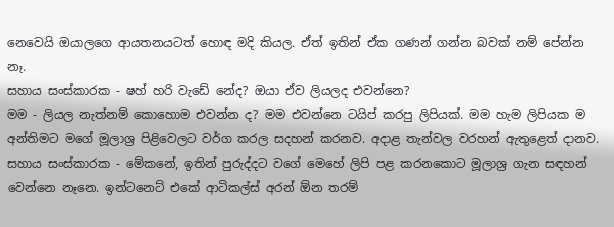නෙවෙයි ඔයාලගෙ ආයතනයටත් හොඳ මදි කියල. ඒත් ඉතින් ඒක ගණන් ගන්න බවක් නම් පේන්න නෑ.
සහාය සංස්කාරක - ෂහ් හරි වැඩේ නේද? ඔයා ඒව ලියලද එවන්නෙ?
මම - ලියල නැත්නම් කොහොම එවන්න ද? මම එවන්නෙ ටයිප් කරපු ලිපියක්. මම හැම ලිපියක ම අන්තිමට මගේ මූලාශ්‍ර පිළිවෙලට වර්ග කරල සදහන් කරනව. අදාළ තැන්වල වරහන් ඇතුළෙත් දානව.
සහාය සංස්කාරක - මේකනේ, ඉතින් පුරුද්දට වගේ මෙහේ ලිපි පළ කරනකොට මූලාශ්‍ර ගැන සඳහන් වෙන්නෙ නෑනෙ. ඉන්ටනෙට් එකේ ආටිකල්ස් අරන් ඕන තරම්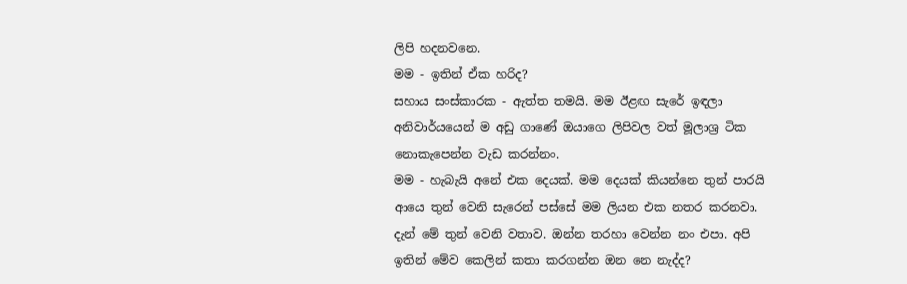ලිපි හදනවනෙ.
මම - ඉතින් ඒක හරිද?
සහාය සංස්කාරක - ඇත්ත තමයි. මම ඊළඟ සැරේ ඉඳලා අනිවාර්යයෙන් ම අඩු ගාණේ ඔයාගෙ ලිපිවල වත් මූලාශ්‍ර ටික නොකැපෙන්න වැඩ කරන්නං.
මම - හැබැයි අනේ එක දෙයක්. මම දෙයක් කියන්නෙ තුන් පාරයි ආයෙ තුන් වෙනි සැරෙන් පස්සේ මම ලියන එක නතර කරනවා. දැන් මේ තුන් වෙනි වතාව. ඔන්න තරහා වෙන්න නං එපා. අපි ඉතින් මේව කෙලින් කතා කරගන්න ඔන නෙ නැද්ද?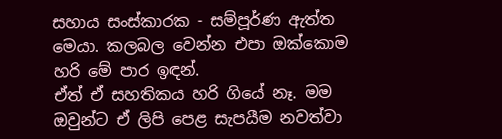සහාය සංස්කාරක - සම්පූර්ණ ඇත්ත මෙයා. කලබල වෙන්න එපා ඔක්කොම හරි මේ පාර ඉඳන්.
ඒත් ඒ සහතිකය හරි ගියේ නෑ. මම ඔවුන්ට ඒ ලිපි පෙළ සැපයීම නවත්වා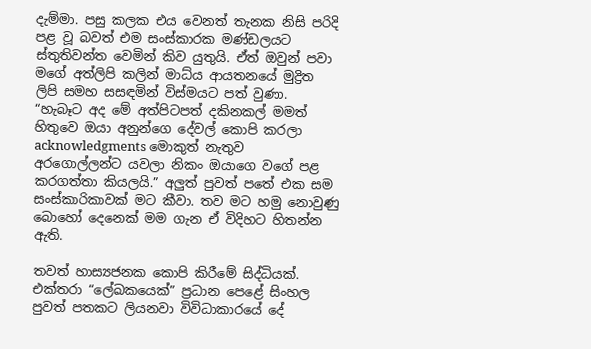දැම්මා. පසු කලක එය වෙනත් තැනක නිසි පරිදි පළ වූ බවත් එම සංස්කාරක මණ්ඩලයට ස්තුතිවන්ත වෙමින් කිව යුතුයි. ඒත් ඔවුන් පවා මගේ අත්ලිපි කලින් මාධ්ය ආයතනයේ මුද්‍රිත ලිපි සමහ සසඳමින් විස්මයට පත් වුණා. “හැබෑට අද මේ අත්පිටපත් දකිනකල් මමත් හිතුවෙ ඔයා අනුන්ගෙ දේවල් කොපි කරලා acknowledgments මොකුත් නැතුව අරගොල්ලන්ට යවලා නිකං ඔයාගෙ වගේ පළ කරගත්තා කියලයි.” අලුත් පුවත් පතේ එක සම සංස්කාරිකාවක් මට කීවා. තව මට හමු නොවුණු බොහෝ දෙනෙක් මම ගැන ඒ විදිහට හිතන්න ඇති.

තවත් හාස්‍යජනක කොපි කිරීමේ සිද්ධියක්. එක්තරා “ලේඛකයෙක්” ප්‍රධාන පෙළේ සිංහල පුවත් පතකට ලියනවා විවිධාකාරයේ දේ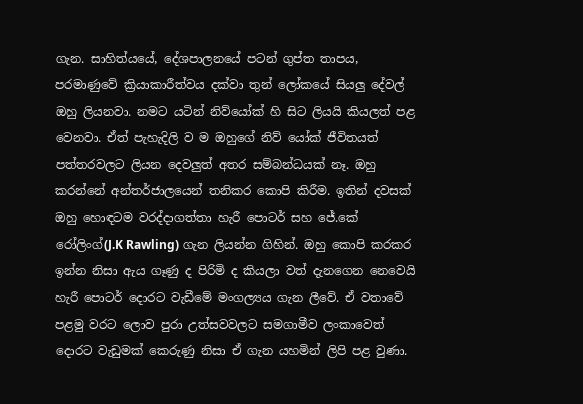ගැන. සාහිත්යයේ, දේශපාලනයේ පටන් ගුප්ත තාපය, පරමාණුවේ ක්‍රියාකාරීත්වය දක්වා තුන් ලෝකයේ සියලු දේවල් ඔහු ලියනවා. නමට යටින් නිව්යෝක් හි සිට ලියයි කියලත් පළ වෙනවා. ඒත් පැහැදිලි ව ම ඔහුගේ නිව් යෝක් ජීවිතයත් පත්තරවලට ලියන දෙවලුත් අතර සම්බන්ධයක් නෑ. ඔහු කරන්නේ අන්තර්ජාලයෙන් තනිකර කොපි කිරීම. ඉතින් දවසක් ඔහු හොඳටම වරද්දාගත්තා හැරී පොටර් සහ ජේ.කේ රෝලිංග්(J.K Rawling) ගැන ලියන්න ගිහින්. ඔහු කොපි කරකර ඉන්න නිසා ඇය ගෑණු ද පිරිමි ද කියලා වත් දැනගෙන නෙවෙයි හැරී පොටර් දොරට වැඩීමේ මංගල්‍යය ගැන ලීවේ. ඒ වතාවේ පළමු වරට ලොව පුරා උත්සවවලට සමගාමීව ලංකාවෙත් දොරට වැඩුමක් කෙරුණු නිසා ඒ ගැන යහමින් ලිපි පළ වුණා.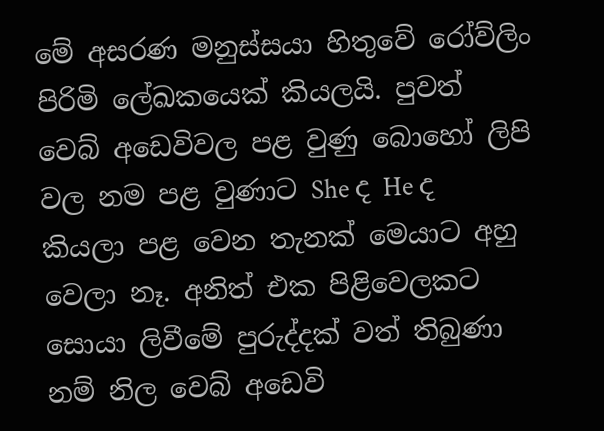මේ අසරණ මනුස්සයා හිතුවේ රෝව්ලිං පිරිමි ලේඛකයෙක් කියලයි. පුවත් වෙබ් අඩෙවිවල පළ වුණු බොහෝ ලිපි වල නම පළ වුණාට She ද He ද කියලා පළ වෙන තැනක් මෙයාට අහු වෙලා නෑ. අනිත් එක පිළිවෙලකට සොයා ලිවීමේ පුරුද්දක් වත් තිබුණා නම් නිල වෙබ් අඩෙවි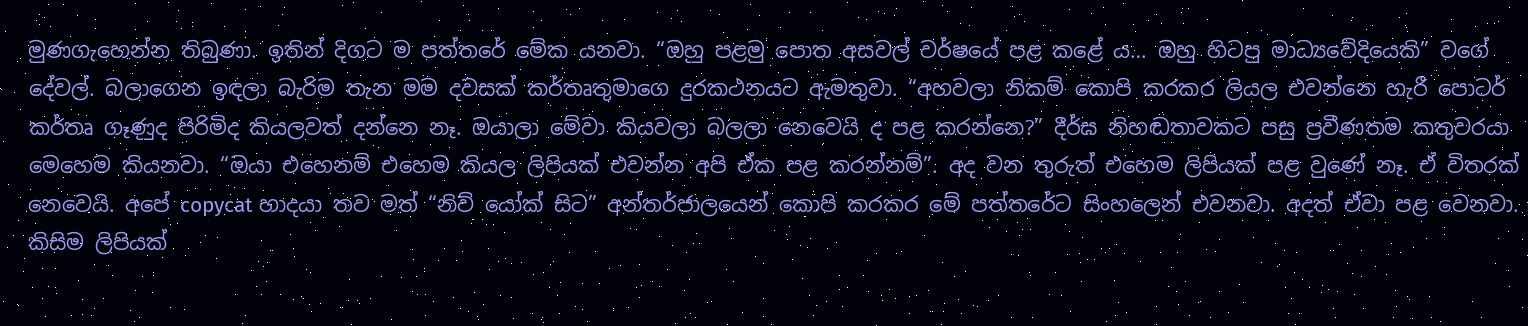මුණගැහෙන්න තිබුණා. ඉතින් දිගට ම පත්තරේ මේක යනවා. “ඔහු පළමු පොත අසවල් වර්ෂයේ පළ කළේ ය… ඔහු හිටපු මාධ්‍යවේදියෙකි” වගේ දේවල්. බලාගෙන ඉඳලා බැරිම තැන මම දවසක් කර්තෘතුමාගෙ දුරකථනයට ඇමතුවා. “අහවලා නිකම් කොපි කරකර ලියල එවන්නෙ හැරී පොටර් කර්තෘ ගෑණුද පිරිමිද කියලවත් දන්නෙ නෑ. ඔයාලා මේවා කියවලා බලලා නෙවෙයි ද පළ කරන්නෙ?” දීර්ඝ නිහඬතාවකට පසු ප්‍රවීණතම කතුවරයා මෙහෙම කියනවා. “ඔයා එහෙනම් එහෙම කියල ලිපියක් එවන්න අපි ඒක පළ කරන්නම්”. අද වන තුරුත් එහෙම ලිපියක් පළ වුණේ නෑ. ඒ විතරක් නෙවෙයි. අපේ copycat හාදයා තව මත් “නිව් යෝක් සිට” අන්තර්ජාලයෙන් කොපි කරකර මේ පත්තරේට සිංහලෙන් එවනවා. අදත් ඒවා පළ වෙනවා. කිසිම ලිපියක්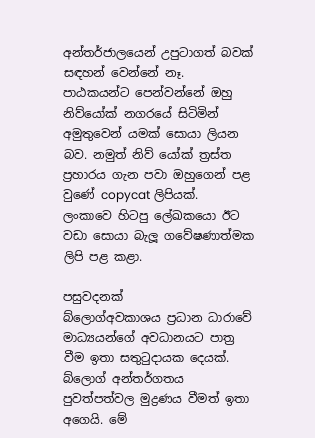අන්තර්ජාලයෙන් උපුටාගත් බවක් සඳහන් වෙන්නේ නෑ. පාඨකයන්ට පෙන්වන්නේ ඔහු නිව්යෝක් නගරයේ සිටිමින් අමුතුවෙන් යමක් සොයා ලියන බව. නමුත් නිව් යෝක් ත්‍රස්ත ප්‍රහාරය ගැන පවා ඔහුගෙන් පළ වුණේ copycat ලිපියක්. ලංකාවෙ හිටපු ලේඛකයො ඊට වඩා සොයා බැලූ ගවේෂණාත්මක ලිපි පළ කළා.

පසුවදනක්
බ්ලොග්අවකාශය ප්‍රධාන ධාරාවේ මාධ්‍යයන්ගේ අවධානයට පාත්‍ර වීම ඉතා සතුටුදායක දෙයක්. බ්ලොග් අන්තර්ගතය පුවත්පත්වල මුද්‍රණය වීමත් ඉතා අගෙයි. මේ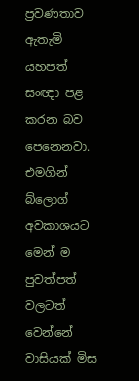ප්‍රවණතාව ඇතැමි යහපත් සංඥා පළ කරන බව පෙනෙනවා. එමගින් බ්ලොග් අවකාශයට මෙන් ම පුවත්පත් වලටත් වෙන්නේ වාසියක් මිස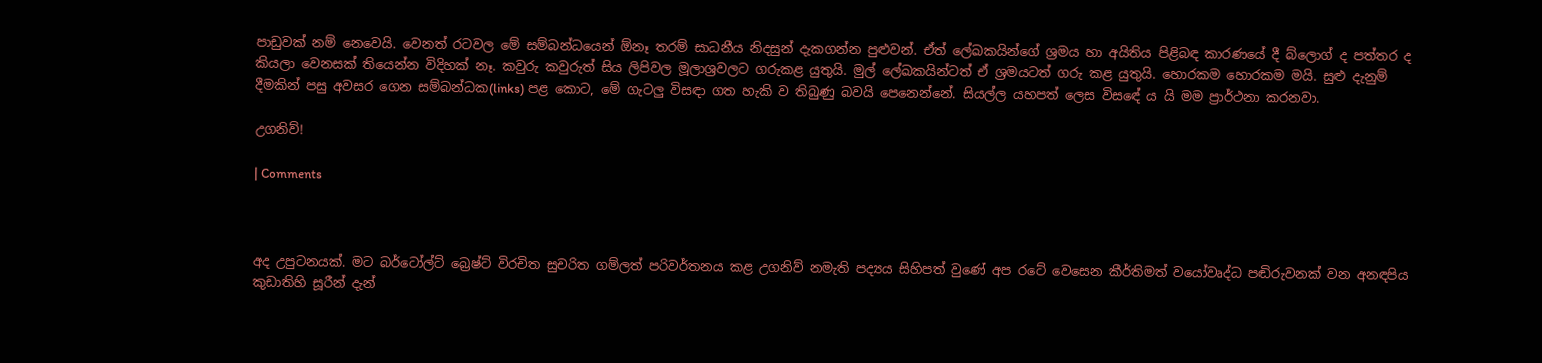පාඩුවක් නම් නෙවෙයි. වෙනත් රටවල මේ සම්බන්ධයෙන් ඕනෑ තරම් සාධනීය නිදසුන් දැකගන්න පුළුවන්. ඒත් ලේඛකයින්ගේ ශ්‍රමය හා අයිතිය පිළිබඳ කාරණයේ දී බ්ලොග් ද පත්තර ද කියලා වෙනසක් තියෙන්න විදිහක් නෑ. කවුරු කවුරුත් සිය ලිපිවල මූලාශ්‍රවලට ගරුකළ යුතුයි. මුල් ලේඛකයින්ටත් ඒ ශ්‍රමයටත් ගරු කළ යුතුයි. හොරකම හොරකම මයි. සුළු දැනුම් දීමකින් පසු අවසර ගෙන සම්බන්ධක(links) පළ කොට, මේ ගැටලු විසඳා ගත හැකි ව තිබුණු බවයි පෙනෙන්නේ. සියල්ල යහපත් ලෙස විස‍ඳේ ය යි මම ප්‍රාර්ථනා කරනවා.

උගනිව්!

| Comments



අද උපුටනයක්. මට බර්ටෝල්ට් බ්‍රෙෂ්ට් විරචිත සුචරිත ගම්ලත් පරිවර්තනය කළ උගනිව් නමැති පද්‍යය සිහිපත් වුණේ අප රටේ වෙසෙන කීර්තිමත් වයෝවෘද්ධ පඬිරුවනක් වන අනඳපිය කුඩාතිහි සූරීන් දැන්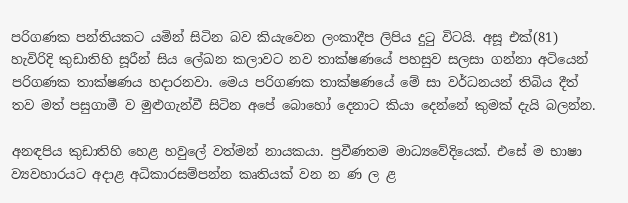පරිගණක පන්තියකට යමින් සිටින බව කියැවෙන ලංකාදීප ලිපිය දුටු විටයි. අසූ එක්(81) හැවිරිදි කුඩාතිහි සූරීන් සිය ලේඛන කලාවට නව තාක්ෂණයේ පහසුව සලසා ගන්නා අටියෙන් පරිගණක තාක්ෂණය හදාරනවා. මෙය පරිගණක තාක්ෂණයේ මේ සා වර්ධනයන් තිබිය දීත් තව මත් පසුගාමී ව මුළුගැන්වී සිටින අපේ බොහෝ දෙනාට කියා දෙන්නේ කුමක් දැයි බලන්න.

අනඳපිය කුඩාතිහි හෙළ හවුලේ වත්මන් නායකයා. ප්‍රවීණතම මාධ්‍යවේදියෙක්. එසේ ම භාෂා ව්‍යවහාරයට අදාළ අධිකාරසම්පන්න කෘතියක් වන න ණ ල ළ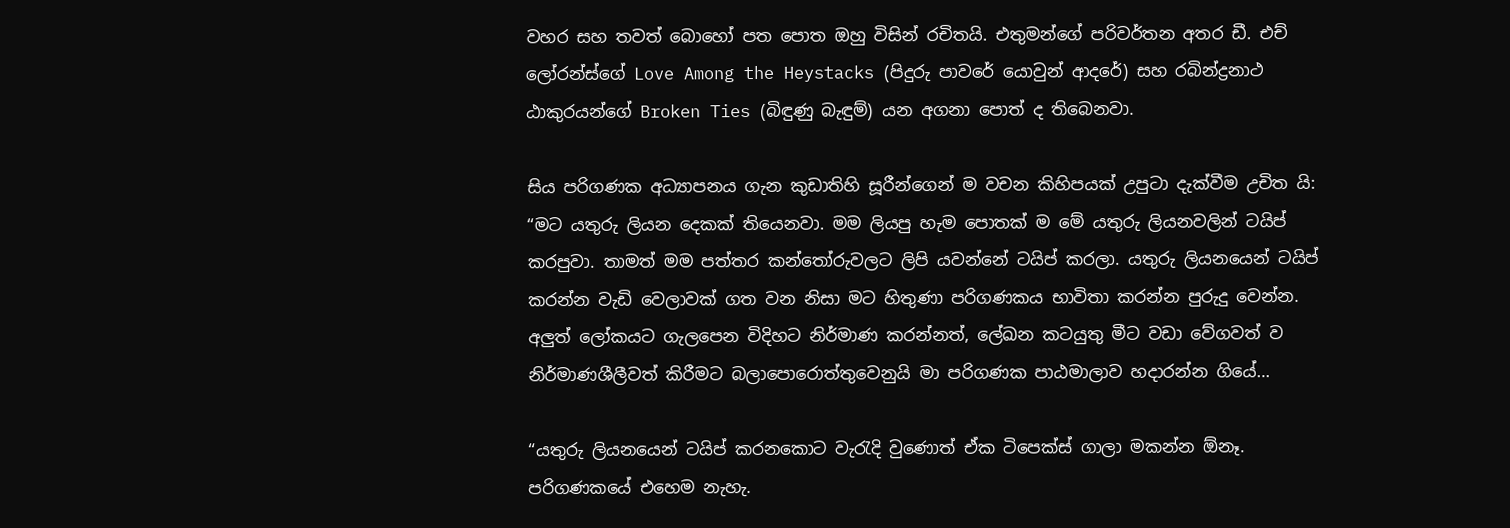වහර සහ තවත් බොහෝ පත පොත ඔහු විසින් රචිතයි. එතුමන්ගේ පරිවර්තන අතර ඩී. එච් ලෝරන්ස්ගේ Love Among the Heystacks (පිදුරු පාවරේ යොවුන් ආදරේ) සහ රබින්ද්‍රනාථ ඨාකුරයන්ගේ Broken Ties (බිඳුණු බැඳුම්) යන අගනා පොත් ද තිබෙනවා.

සිය පරිගණක අධ්‍යාපනය ගැන කුඩාතිහි සූරීන්ගෙන් ම වචන කිහිපයක් උපුටා දැක්වීම උචිත යි:
“මට යතුරු ලියන දෙකක් තියෙනවා. මම ලියපු හැම පොතක් ම මේ යතුරු ලියනවලින් ටයිප් කරපුවා. තාමත් මම පත්තර කන්තෝරුවලට ලිපි යවන්නේ ටයිප් කරලා. යතුරු ලියනයෙන් ටයිප් කරන්න වැඩි වෙලාවක් ගත වන නිසා මට හිතුණා පරිගණකය භාවිතා කරන්න පුරුදු වෙන්න. අලුත් ලෝකයට ගැලපෙන විදිහට නිර්මාණ කරන්නත්, ලේඛන කටයුතු මීට වඩා වේගවත් ව නිර්මාණශීලීවත් කිරීමට බලාපොරොත්තුවෙනුයි මා පරිගණක පාඨමාලාව හදාරන්න ගියේ…

“යතුරු ලියනයෙන් ටයිප් කරනකොට වැරැදි වුණොත් ඒක ටිපෙක්ස් ගාලා මකන්න ඕනෑ. පරිගණකයේ එහෙම නැහැ.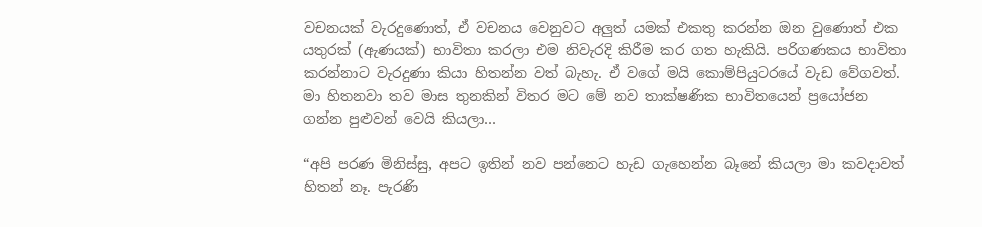වචනයක් වැරදුණොත්, ඒ වචනය වෙනුවට අලුත් යමක් එකතු කරන්න ඔන වුණොත් එක යතුරක් (ඇණයක්) භාවිතා කරලා එම නිවැරදි කිරීම කර ගත හැකියි. පරිගණකය භාවිතා කරන්නාට වැරදුණා කියා හිතන්න වත් බැහැ. ඒ වගේ මයි කොම්පියුටරයේ වැඩ වේගවත්. මා හිතනවා තව මාස තුනකින් විතර මට මේ නව තාක්ෂණික භාවිතයෙන් ප්‍රයෝජන ගන්න පුළුවන් වෙයි කියලා…

“අපි පරණ මිනිස්සු, අපට ඉතින් නව පන්නෙට හැඩ ගැහෙන්න බෑනේ කියලා මා කවදාවත් හිතන් නෑ. පැරණි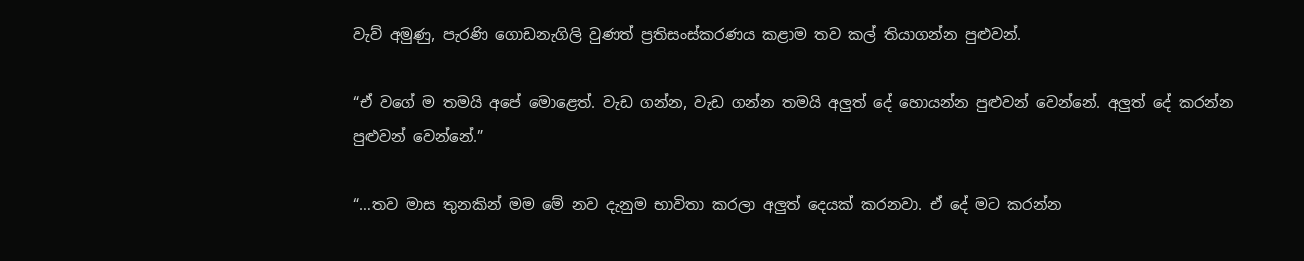වැව් අමුණු, පැරණි ගොඩනැගිලි වුණත් ප්‍රතිසංස්කරණය කළාම තව කල් තියාගන්න පුළුවන්.

“ඒ වගේ ම තමයි අපේ මොළෙත්. වැඩ ගන්න, වැඩ ගන්න තමයි අලුත් දේ හොයන්න පුළුවන් වෙන්නේ. අලුත් දේ කරන්න පුළුවන් වෙන්නේ.”

“…තව මාස තුනකින් මම මේ නව දැනුම භාවිතා කරලා අලුත් දෙයක් කරනවා. ඒ දේ මට කරන්න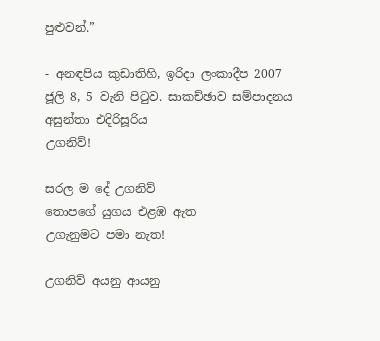පුළුවන්.”

- අනඳපිය කුඩාතිහි, ඉරිදා ලංකාදීප 2007 ජූලි 8, 5 වැනි පිටුව. සාකච්ඡාව සම්පාදනය අසුන්තා එදිරිසූරිය
උගනිව්!

සරල ම දේ උගනිව්
තොපගේ යුගය එළඹ ඇත
උගැනුමට පමා නැත!

උගනිව් අයනු ආයනු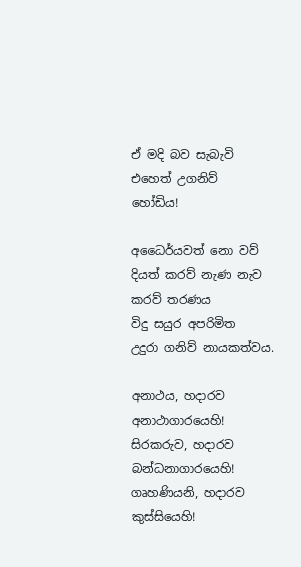ඒ මදි බව සැබැවි
එහෙත් උගනිව්
හෝඩිය!

අධෛර්යවත් නො වව්
දියත් කරව් නැණ නැව
කරව් තරණය
විදු සයුර අපරිමිත
උදුරා ගනිව් නායකත්වය.

අනාථය, හදාරව
අනාථාගාරයෙහි!
සිරකරුව, හදාරව
බන්ධනාගාරයෙහි!
ගෘහණියනි, හදාරව
කුස්සියෙහි!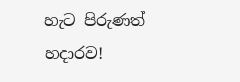හැට පිරුණත් හදාරව!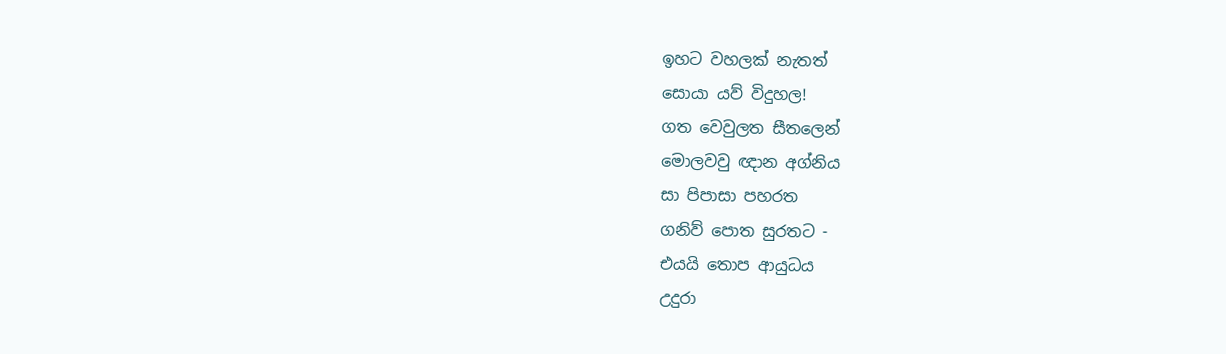ඉහට වහලක් නැතත්
සොයා යව් විදුහල!
ගත වෙවුලත සීතලෙන්
මොලවවු ඥාන අග්නිය
සා පිපාසා පහරත
ගනිව් පොත සුරතට -
එයයි තොප ආයුධය
උදුරා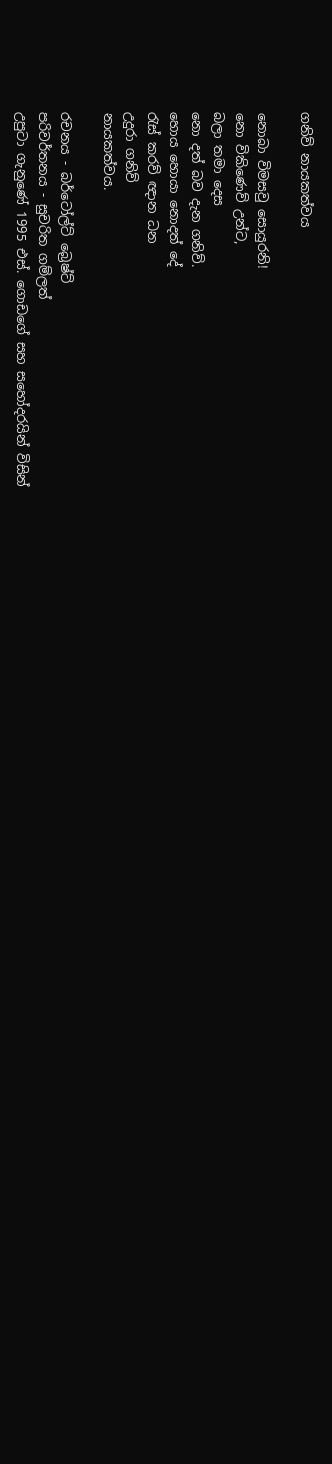ගනිව් නායකත්වය

නොබා විමසවු සොයුරනි!
නො විකිණෙව් උන්ට,
බලා තමා දෙස
නො දත් බව දැන ගනිව්.
හොය හොයා නොදත් දේ
රැස් කරව් ඥාන ධන
උදුරා ගනිව්
නායකත්වය.

රචනය - බර්ටෝල්ට් බ්‍රෙෂ්ට්
පරිවර්තනය - සුචරිත ගම්ලත්
උපුටා ගැනුණේ 1995 එස්. ගොඩගේ සහ සහෝදරයින් විසින්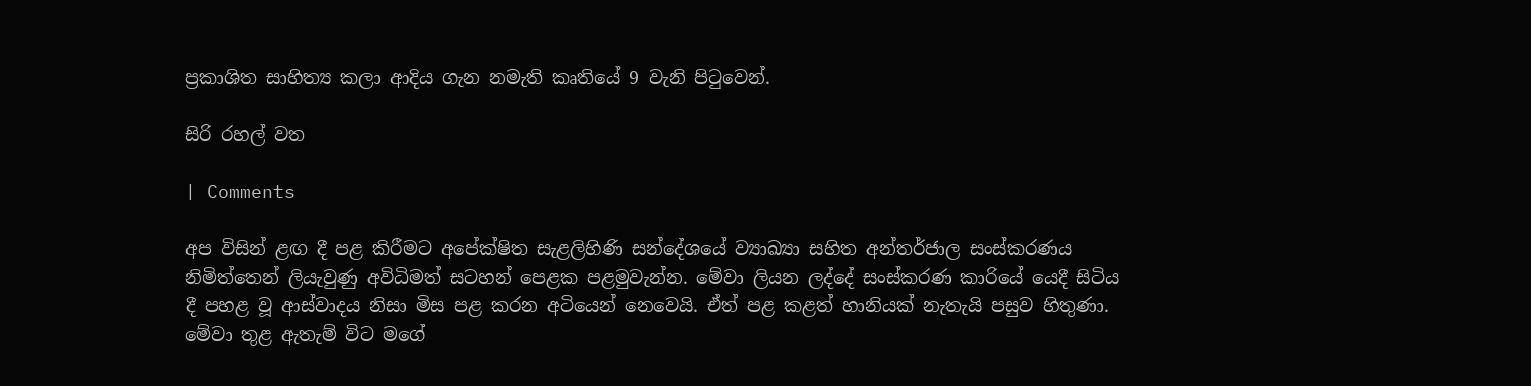ප්‍රකාශිත සාහිත්‍ය කලා ආදිය ගැන නමැති කෘති‍යේ 9 වැනි පිටුවෙන්.

සිරි රහල් වත

| Comments

අප විසින් ළඟ දී පළ කිරීමට අපේක්ෂිත සැළලිහිණි සන්දේශයේ ව්‍යාඛ්‍යා සහිත අන්තර්ජාල සංස්කරණය නිමිත්තෙන් ලියැවුණු අවිධිමත් සටහන් පෙළක පළමුවැන්න. මේවා ලියන ලද්දේ සංස්කරණ කාරියේ යෙදී සිටිය දී පහළ වූ ආස්වාදය නිසා මිස පළ කරන අටියෙන් නෙවෙයි. ඒත් පළ කළත් හානියක් නැතැයි පසුව හිතුණා. මේවා තුළ ඇතැම් විට මගේ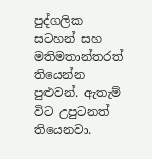පුද්ගලික සටහන් සහ මතිමතාන්තරත් තියෙන්න පුළුවන්. ඇතැම් විට උපුටනත් තියෙනවා.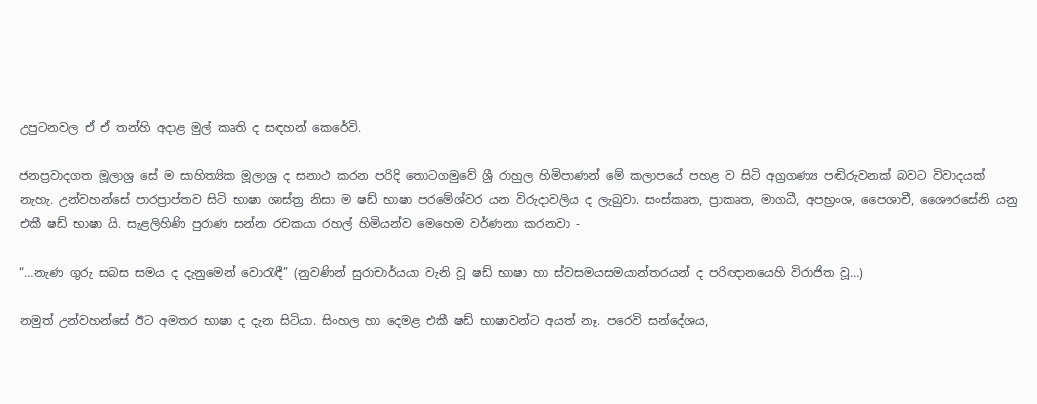උපුටනවල ඒ ඒ තන්හි අදාළ මුල් කෘති ද සඳහන් කෙරේවි.

ජනප්‍රවාදගත මූලාශ්‍ර සේ ම සාහිත්‍යික මූලාශ්‍ර ද සනාථ කරන පරිදි තොටගමුවේ ශ්‍රී රාහුල හිමිපාණන් මේ කලාපයේ පහළ ව සිටි අග්‍රගණ්‍ය පඬිරුවනක් බවට විවාදයක් නැහැ. උන්වහන්සේ පාරප්‍රාප්තව සිටි භාෂා ශාස්ත්‍ර නිසා ම ෂඩ් භාෂා පරමේශ්වර යන විරුදාවලිය ද ලැබුවා. සංස්කෘත, ප්‍රාකෘත, මාගධී, අපභ්‍රංශ, පෛශාචී, ශෛෟරසේනි යනු එකී ෂඩ් භාෂා යි. සැළලිහිණි පුරාණ සන්න රචකයා රහල් හිමියන්ව මෙහෙම වර්ණනා කරනවා -

“…නැණ ගුරු සබස සමය ද දැනුමෙන් වොරැඳී” (නුවණින් සුරාචාර්යයා වැනි වූ ෂඩ් භාෂා හා ස්වසමයසමයාන්තරයන් ද පරිඥානයෙහි විරාජිත වූ…)

නමුත් උන්වහන්සේ ඊට අමතර භාෂා ද දැන සිටියා. සිංහල හා දෙමළ එකී ෂඩ් භාෂාවන්ට අයත් නෑ. පරෙවි සන්දේශය,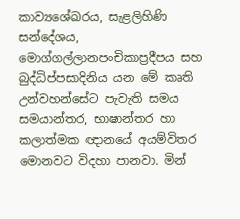කාව්‍යශේඛරය, සැළලිහිණි සන්දේශය, මොග්ගල්ලානපංචිකාප්‍රදීපය සහ බුද්ධිප්පසාදිනිය යන මේ කෘති උන්වහන්සේට පැවැති සමය සමයාන්තර, භාෂාන්තර හා කලාත්මක ඥානයේ අයම්විතර මොනවට විදහා පානවා. මින්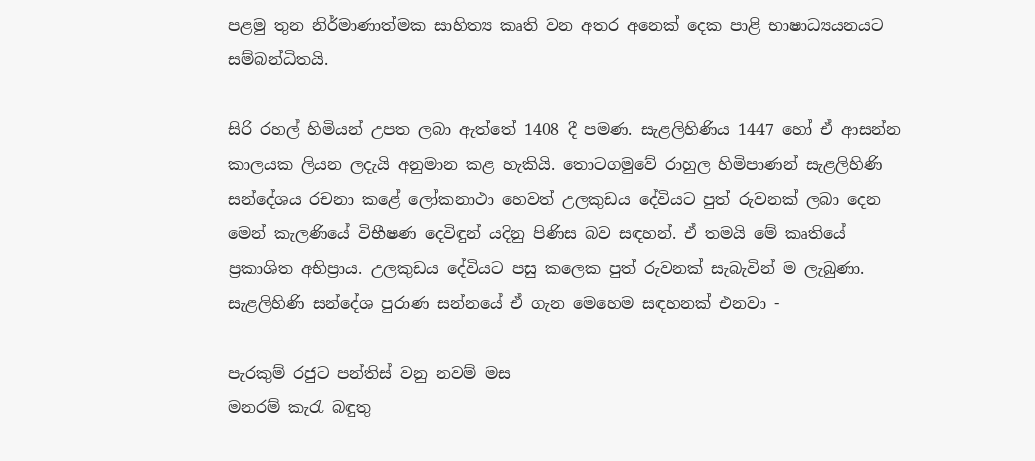පළමු තුන නිර්මාණාත්මක සාහිත්‍ය කෘති වන අතර අනෙක් දෙක පාළි භාෂාධ්‍යයනයට සම්බන්ධිතයි.

සිරි රහල් හිමියන් උපත ලබා ඇත්තේ 1408 දී පමණ. සැළලිහිණිය 1447 හෝ ඒ ආසන්න කාලයක ලියන ලදැයි අනුමාන කළ හැකියි. තොටගමුවේ රාහුල හිමිපාණන් සැළලිහිණි සන්දේශය රචනා කළේ ලෝකනාථා හෙවත් උලකුඩය දේවියට පුත් රුවනක් ලබා දෙන මෙන් කැලණියේ විභීෂණ දෙවිඳුන් යදිනු පිණිස බව සඳහන්. ඒ තමයි මේ කෘතියේ ප්‍රකාශිත අභිප්‍රාය. උලකුඩය දේවියට පසු කලෙක පුත් රුවනක් සැබැවින් ම ලැබුණා. සැළලිහිණි සන්දේශ පුරාණ සන්නයේ ඒ ගැන මෙහෙම සඳහනක් එනවා -

පැරකුම් රජුට පන්තිස් වනු නවම් මස
මනරම් කැරැ බඳුතු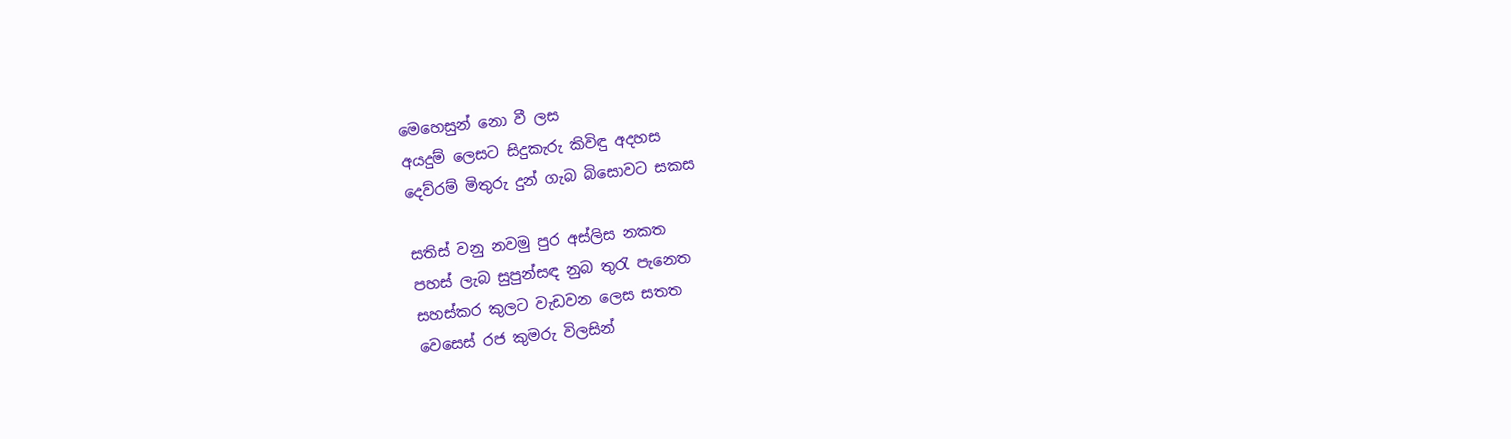මෙහෙසුන් නො වී ලස
අයදුම් ලෙසට සිදුකැරු කිවිඳු අදහස
දෙව්රම් මිතුරු දුන් ගැබ බිසොවට සකස

සතිස් වනු නවමු පුර අස්ලිස නකත
පහස් ලැබ සුපුන්සඳ නුබ තුරැ පැනෙත
සහස්කර කුලට වැඩවන ලෙස සතත
වෙසෙස් රජ කුමරු විලසින්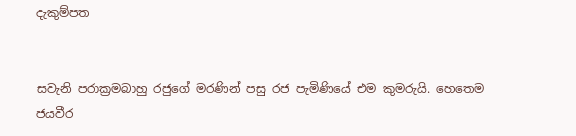දැකුම්පත


සවැනි පරාක්‍රමබාහු රජුගේ මරණින් පසු රජ පැමිණියේ එම කුමරුයි. හෙතෙම ජයවීර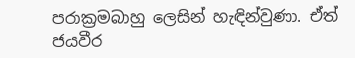පරාක්‍රමබාහු ලෙසින් හැඳින්වුණා. ඒත් ජයවීර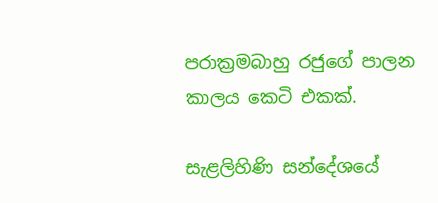පරාක්‍රමබාහු රජුගේ පාලන කාලය කෙටි එකක්.

සැළලිහිණි සන්දේශයේ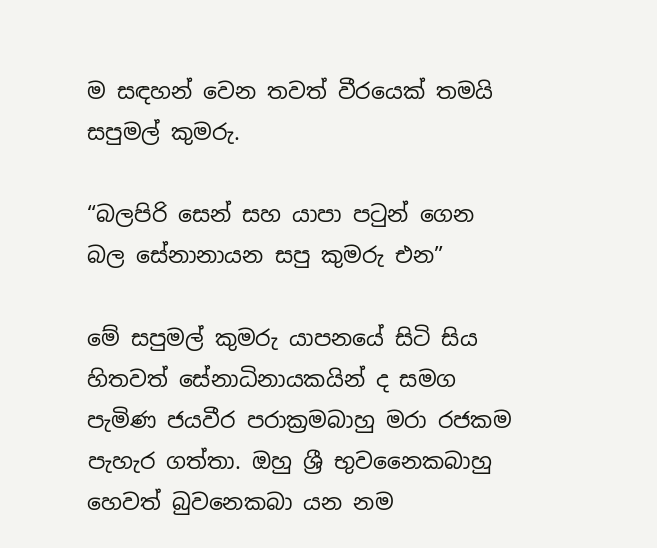ම සඳහන් වෙන තවත් වීරයෙක් තමයි සපුමල් කුමරු.

“බලපිරි සෙන් සහ යාපා පටුන් ගෙන
බල සේනානායන සපු කුමරු එන”

මේ සපුමල් කුමරු යාපනයේ සිටි සිය හිතවත් සේනාධිනායකයින් ද සමග පැමිණ ජයවීර පරාක්‍රමබාහු මරා රජකම පැහැර ගත්තා. ඔහු ශ්‍රී භුවනෛකබාහු හෙවත් බුවනෙකබා යන නම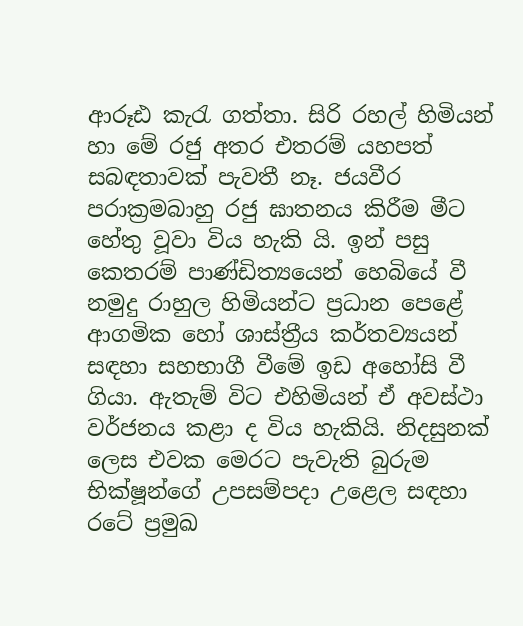ආරූඪ කැරැ ගත්තා. සිරි රහල් හිමියන් හා මේ රජු අතර එතරම් යහපත් සබඳතාවක් පැවතී නෑ. ජයවීර පරාක්‍රමබාහු රජු ඝාතනය කිරීම මීට හේතු වූවා විය හැකි යි. ඉන් පසු කෙතරම් පාණ්ඩිත්‍යයෙන් හෙබියේ වී නමුදු රාහුල හිමියන්ට ප්‍රධාන පෙළේ ආගමික හෝ ශාස්ත්‍රීය කර්තව්‍යයන් සඳහා සහභාගී වීමේ ඉඩ අහෝසි වී ගියා. ඇතැම් විට එහිමියන් ඒ අවස්ථා වර්ජනය කළා ද විය හැකියි. නිදසුනක් ලෙස එවක මෙරට පැවැති බුරුම භික්ෂූන්ගේ උපසම්පදා උළෙල සඳහා රටේ ප්‍රමුඛ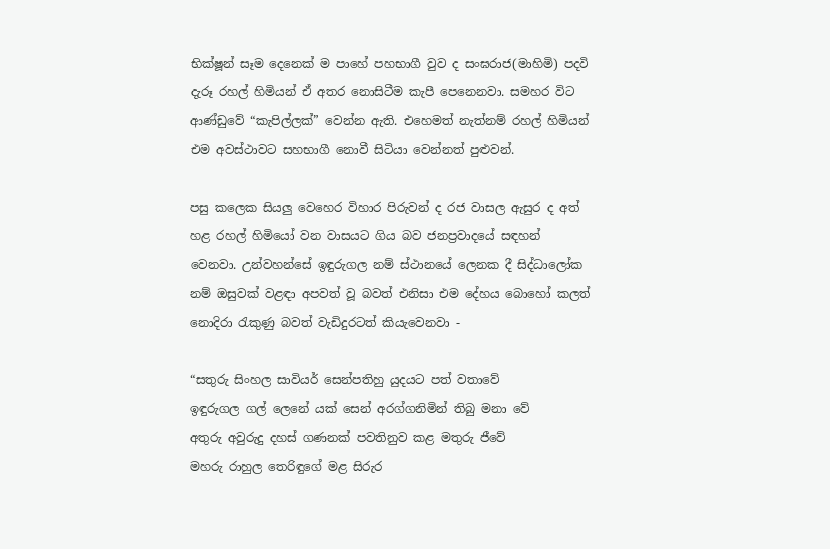භික්ෂූන් සෑම දෙනෙක් ම පාහේ පහභාගී වුව ද සංඝරාජ(මාහිමි) පදවි දැරූ රහල් හිමියන් ඒ අතර නොසිටීම කැපී පෙනෙනවා. සමහර විට ආණ්ඩුවේ “කැපිල්ලක්” වෙන්න ඇති. එහෙමත් නැත්නම් රහල් හිමියන් එම අවස්ථාවට සහභාගී නොවී සිටියා වෙන්නත් පුළුවන්.

පසු කලෙක සියලු වෙහෙර විහාර පිරුවන් ද රජ වාසල ඇසුර ද අත් හළ රහල් හිමියෝ වන වාසයට ගිය බව ජනප්‍රවාදයේ සඳහන් වෙනවා. උන්වහන්සේ ඉඳුරුගල නම් ස්ථානයේ ලෙනක දී සිද්ධාලෝක නම් ඔසුවක් වළඳා අපවත් වූ බවත් එනිසා එම දේහය බොහෝ කලත් නොදිරා රැකුණු බවත් වැඩිදුරටත් කියැවෙනවා -

“සතුරු සිංහල සාවියර් සෙන්පතිහු යුදයට පත් වතාවේ
ඉඳුරුගල ගල් ලෙනේ යක් සෙන් අරග්ගනිමින් තිබු මනා වේ
අතුරු අවුරුදු දහස් ගණනක් පවතිනුව කළ මතුරු ජීවේ
මහරු රාහුල තෙරිඳුගේ මළ සිරුර‍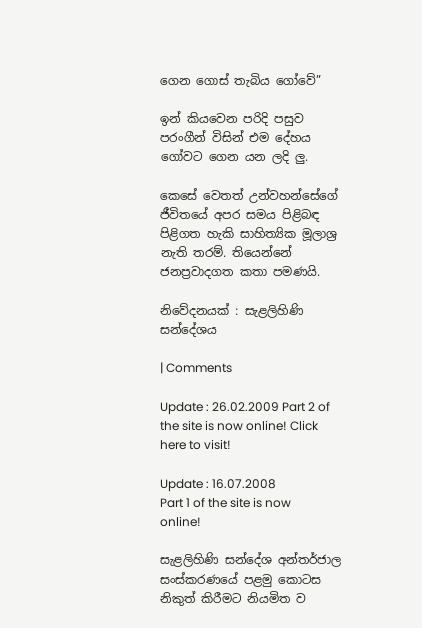ගෙන ගොස් තැබිය ගෝවේ”

ඉන් කියවෙන පරිදි පසුව පරංගීන් විසින් එම දේහය ගෝවට ගෙන යන ලදි ලු.

කෙසේ වෙතත් උන්වහන්සේගේ ජීවිතයේ අපර සමය පිළිබඳ පිළිගත හැකි සාහිත්‍යික මූලාශ්‍ර නැති තරම්. තියෙන්නේ ජනප්‍රවාදගත කතා පමණයි.

නිවේදනයක් : සැළලිහිණි සන්දේශය

| Comments

Update : 26.02.2009 Part 2 of the site is now online! Click here to visit!

Update : 16.07.2008
Part 1 of the site is now online!

සැළලිහිණි සන්දේශ අන්තර්ජාල සංස්කරණයේ පළමු කොටස නිකුත් කිරීමට නියමිත ව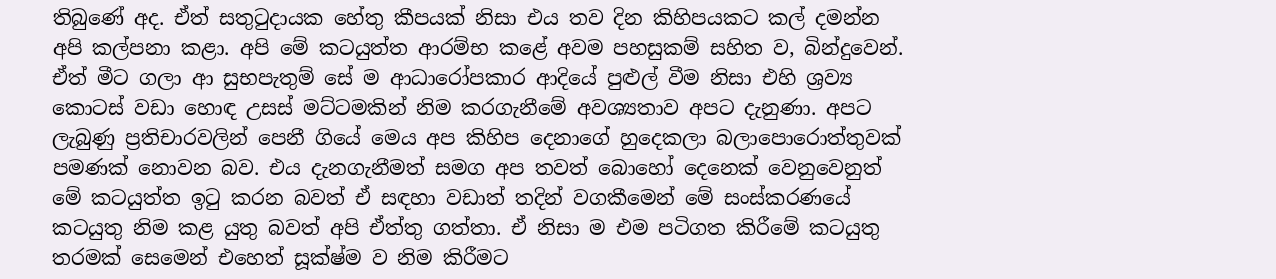තිබුණේ අද. ඒත් සතුටුදායක හේතු කීපයක් නිසා එය තව දින කිහිපයකට කල් දමන්න අපි කල්පනා කළා. අපි මේ කටයුත්ත ආරම්භ කළේ අවම පහසුකම් සහිත ව, බින්දුවෙන්. ඒත් මීට ගලා ආ සුභපැතුම් සේ ම ආධාරෝපකාර ආදියේ පුළුල් වීම නිසා එහි ශ්‍රව්‍ය කොටස් වඩා හොඳ උසස් මට්ටමකින් නිම කරගැනීමේ අවශ්‍යතාව අපට දැනුණා. අපට ලැබුණු ප්‍රතිචාරවලින් පෙනී ගියේ මෙය අප කිහිප දෙනාගේ හුදෙකලා බලාපොරොත්තුවක් පමණක් නොවන බව. එය දැනගැනීමත් සමග අප තවත් බොහෝ දෙනෙක් වෙනුවෙනුත් මේ කටයුත්ත ඉටු කරන බවත් ඒ සඳහා වඩාත් තදින් වගකීමෙන් මේ සංස්කරණයේ කටයුතු නිම කළ යුතු බවත් අපි ඒත්තු ගත්තා. ඒ නිසා ම එම පටිගත කිරීමේ කටයුතු තරමක් සෙමෙන් එහෙත් සූක්ෂ්ම ව නිම කිරීමට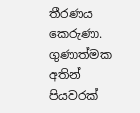තීරණය කෙරුණා. ගුණාත්මක අතින් පියවරක්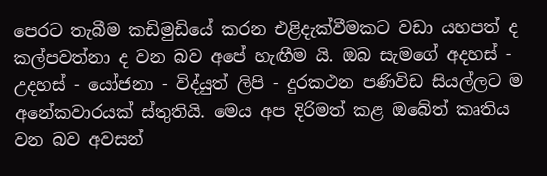පෙරට තැබීම කඩිමුඩියේ කරන එළිදැක්වීමකට වඩා යහපත් ද කල්පවත්නා ද වන බව අපේ හැඟීම යි. ඔබ සැමගේ අදහස් - උදහස් - යෝජනා - විද්යුත් ලිපි - දුරකථන පණිවිඩ සියල්ලට ම අනේකවාරයක් ස්තුතියි. මෙය අප දිරිමත් කළ ඔබේත් කෘතිය වන බව අවසන්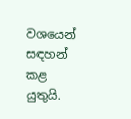වශයෙන් සඳහන් කළ යුතුයි.